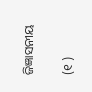ଜିଜ୍ଞାସନୀୟ

(୧ )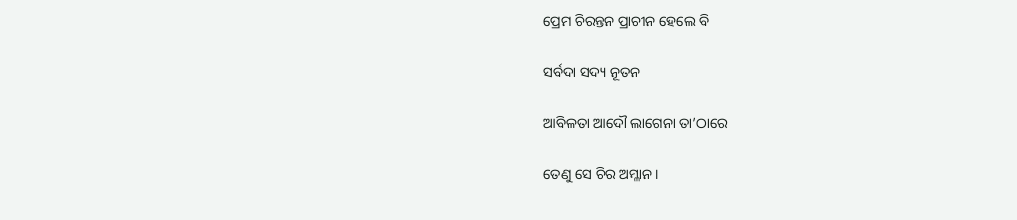ପ୍ରେମ ଚିରନ୍ତନ ପ୍ରାଚୀନ ହେଲେ ବି

ସର୍ବଦା ସଦ୍ୟ ନୂତନ

ଆବିଳତା ଆଦୌ ଲାଗେନା ତା’ଠାରେ

ତେଣୁ ସେ ଚିର ଅମ୍ଳାନ ।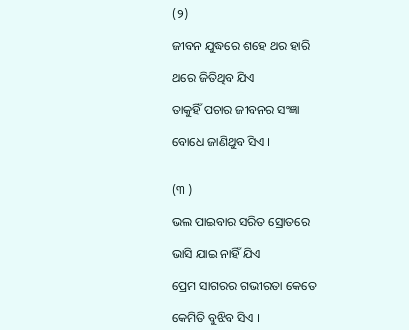(୨)

ଜୀବନ ଯୁଦ୍ଧରେ ଶହେ ଥର ହାରି

ଥରେ ଜିତିଥିବ ଯିଏ

ତାକୁହିଁ ପଚାର ଜୀବନର ସଂଜ୍ଞା

ବୋଧେ ଜାଣିଥୁବ ସିଏ ।


(୩ )

ଭଲ ପାଇବାର ସରିତ ସ୍ରୋତରେ

ଭାସି ଯାଇ ନାହିଁ ଯିଏ

ପ୍ରେମ ସାଗରର ଗଭୀରତା କେତେ

କେମିତି ବୁଝିବ ସିଏ ।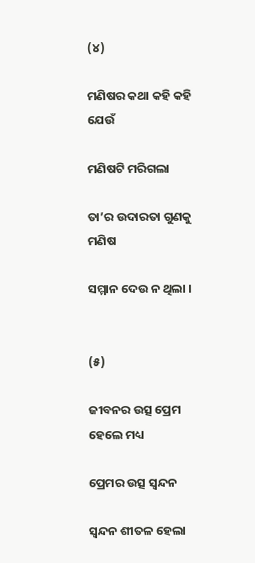(୪)

ମଣିଷର କଥା କହି କହି ଯେଉଁ

ମଣିଷଟି ମରିଗଲା

ତା’ର ଉଦାରତା ଗୁଣକୁ ମଣିଷ

ସମ୍ମାନ ଦେଉ ନ ଥିଲା ।


(୫)

ଜୀବନର ଉତ୍ସ ପ୍ରେମ ହେଲେ ମଧ୍ୟ

ପ୍ରେମର ଉତ୍ସ ସ୍ୱନ୍ଦନ

ସ୍ୱନ୍ଦନ ଶୀତଳ ହେଲା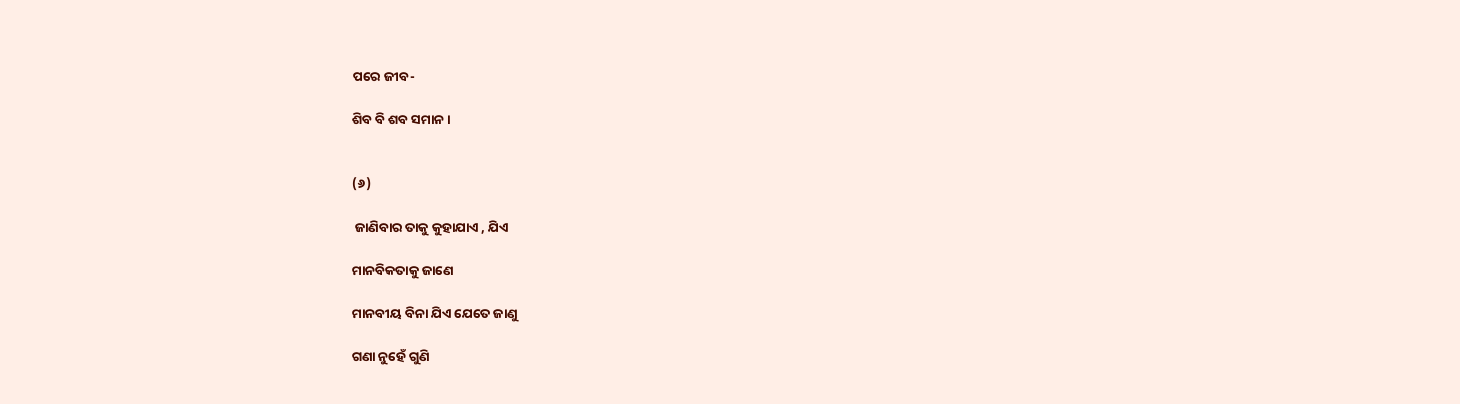ପରେ ଜୀବ-

ଶିବ ବି ଶବ ସମାନ ।


(୬)

 ଜାଣିବାର ତାକୁ କୁହାଯାଏ , ଯିଏ

ମାନବିକତାକୁ ଜାଣେ

ମାନବୀୟ ବିନା ଯିଏ ଯେତେ ଜାଣୁ

ଗଣା ନୁହେଁ ଗୁଣି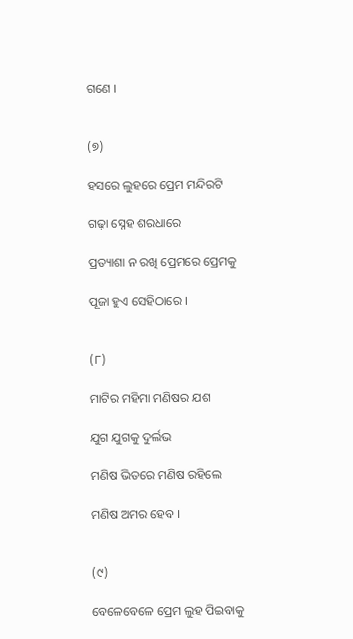ଗଣେ ।


(୭)

ହସରେ ଲୁହରେ ପ୍ରେମ ମନ୍ଦିରଟି

ଗଢ଼ା ସ୍ନେହ ଶରଧାରେ

ପ୍ରତ୍ୟାଶା ନ ରଖି ପ୍ରେମରେ ପ୍ରେମକୁ

ପୂଜା ହୁଏ ସେହିଠାରେ ।


(୮)

ମାଟିର ମହିମା ମଣିଷର ଯଶ

ଯୁଗ ଯୁଗକୁ ଦୁର୍ଲଭ

ମଣିଷ ଭିତରେ ମଣିଷ ରହିଲେ

ମଣିଷ ଅମର ହେବ ।


(୯)

ବେଳେବେଳେ ପ୍ରେମ ଲୁହ ପିଇବାକୁ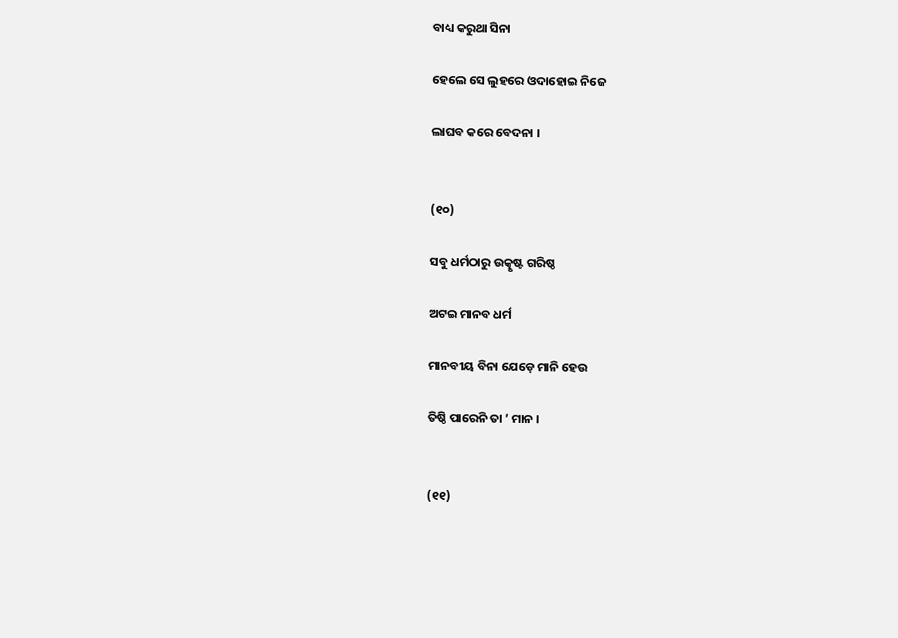ବାଧ୍ୟ କରୁଥା ସିନା

ହେଲେ ସେ ଲୁହରେ ଓଦାହୋଇ ନିଜେ

ଲାଘବ କରେ ବେଦନା ।


(୧୦)

ସବୁ ଧର୍ମଠାରୁ ଉତ୍କୃଷ୍ଟ ଗରିଷ୍ଠ

ଅଟଇ ମାନବ ଧର୍ମ

ମାନବୀୟ ବିନା ଯେଡ଼େ ମାନି ହେଉ

ତିଷ୍ଠି ପାରେନି ତା ’ ମାନ ।


(୧୧)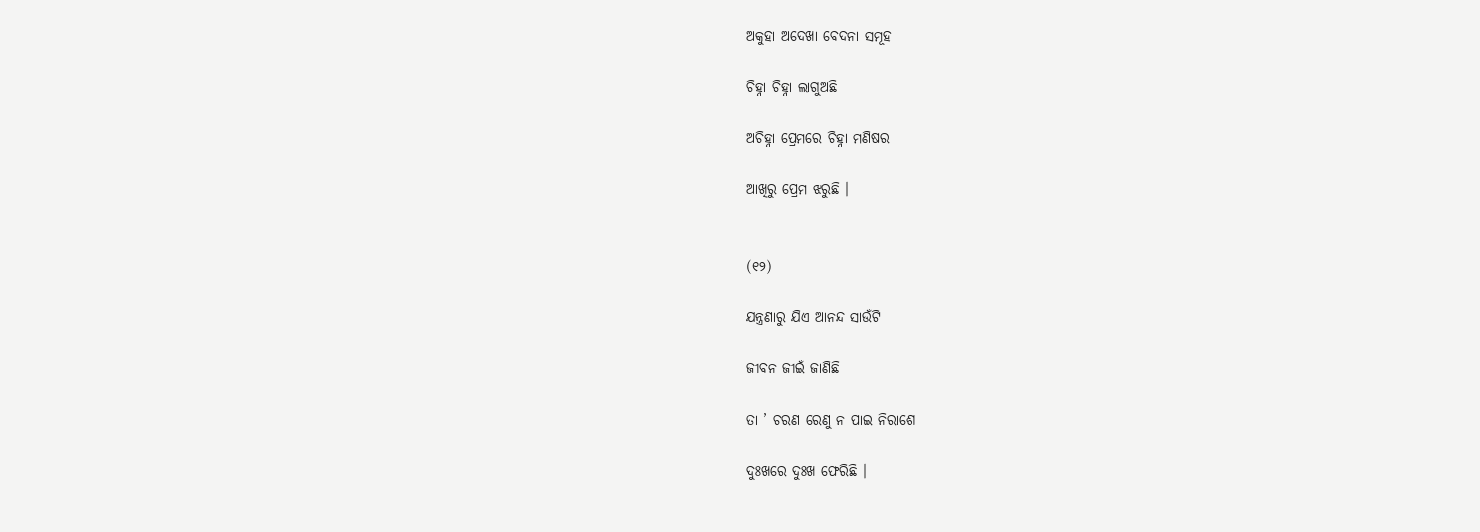ଅକୁହା ଅଦେଖା ବେଦନା ସମୂହ

ଚିହ୍ନା ଚିହ୍ନା ଲାଗୁଅଛି

ଅଚିହ୍ନା ପ୍ରେମରେ ଚିହ୍ନା ମଣିଷର

ଆଖିରୁ ପ୍ରେମ ଝରୁଛି ।


(୧୨)

ଯନ୍ତ୍ରଣାରୁ ଯିଏ ଆନନ୍ଦ ସାଉଁଟି

ଜୀବନ ଜୀଇଁ ଜାଣିଛି

ତା ’ ଚରଣ ରେଣୁ ନ ପାଇ ନିରାଶେ

ଦୁଃଖରେ ଦୁଃଖ ଫେରିଛି ।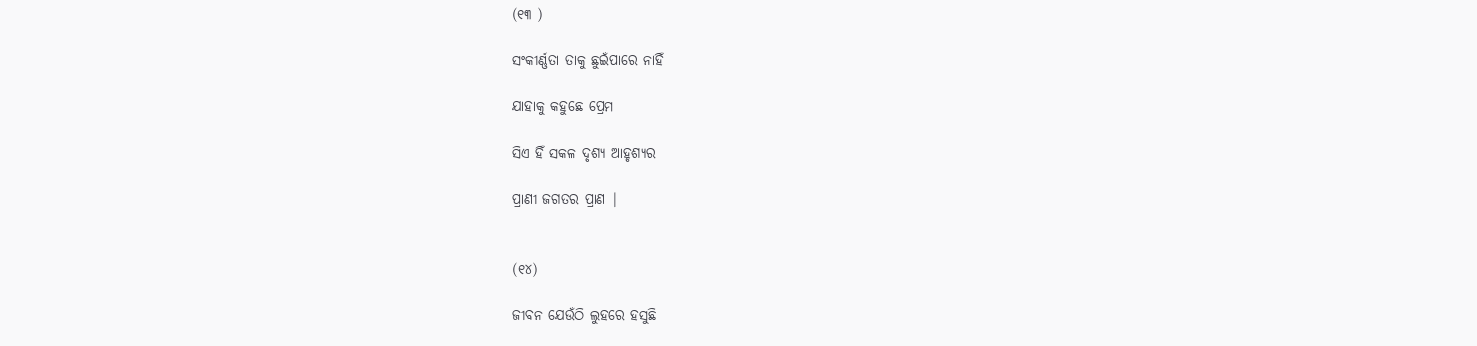(୧୩ )

ସଂକୀର୍ଣ୍ଣତା ତାକୁ ଛୁଇଁପାରେ ନାହିଁ

ଯାହାକୁ କହୁଛେ ପ୍ରେମ

ସିଏ ହିଁ ସକଳ ଦୃଶ୍ୟ ଆହୃଶ୍ୟର

ପ୍ରାଣୀ ଜଗତର ପ୍ରାଣ |


(୧୪)

ଜୀବନ ଯେଉଁଠି ଲୁହରେ ହସୁଛି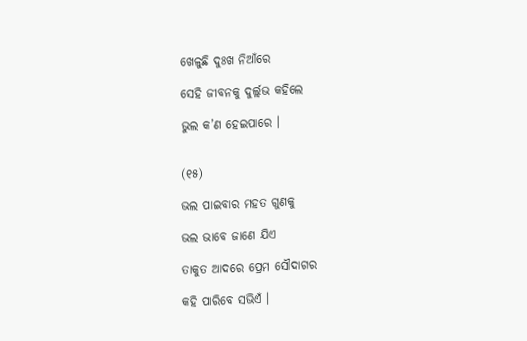ଖେଳୁଛି ଦୁଃଖ ନିଆଁରେ

ସେହି ଜୀବନକୁ ଦୁର୍ଲ୍ଲଭ କହିଲେ

ଭୁଲ କ’ଣ ହେଇପାରେ ।


(୧୫)

ଭଲ ପାଇବାର ମହତ ଗୁଣକୁ

ଭଲ ଭାବେ ଜାଣେ ଯିଏ

ତାକୁତ ଆଦରେ ପ୍ରେମ ସୌଦାଗର

କହି ପାରିବେ ସଭିଏଁ ।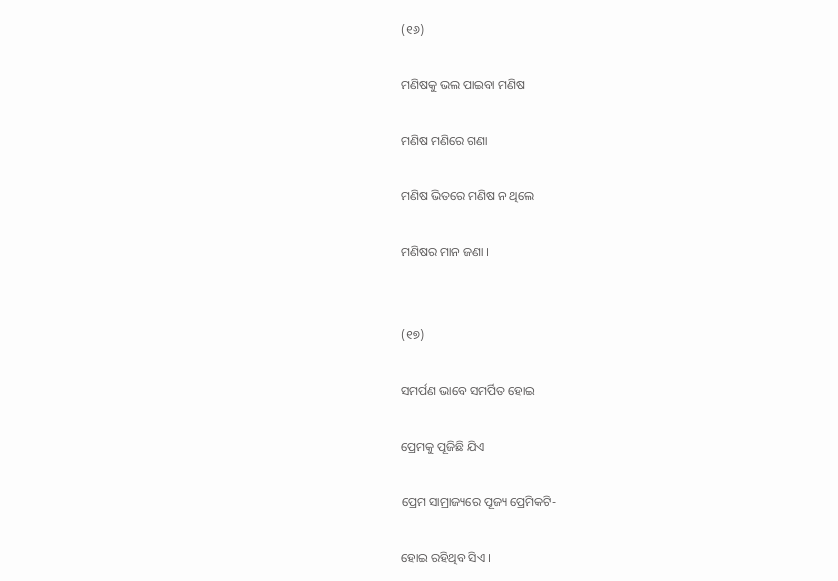(୧୬)

ମଣିଷକୁ ଭଲ ପାଇବା ମଣିଷ

ମଣିଷ ମଣିରେ ଗଣା

ମଣିଷ ଭିତରେ ମଣିଷ ନ ଥିଲେ

ମଣିଷର ମାନ ଜଣା ।


(୧୭)

ସମର୍ପଣ ଭାବେ ସମର୍ପିତ ହୋଇ

ପ୍ରେମକୁ ପୂଜିଛି ଯିଏ

ପ୍ରେମ ସାମ୍ରାଜ୍ୟରେ ପୂଜ୍ୟ ପ୍ରେମିକଟି-

ହୋଇ ରହିଥିବ ସିଏ ।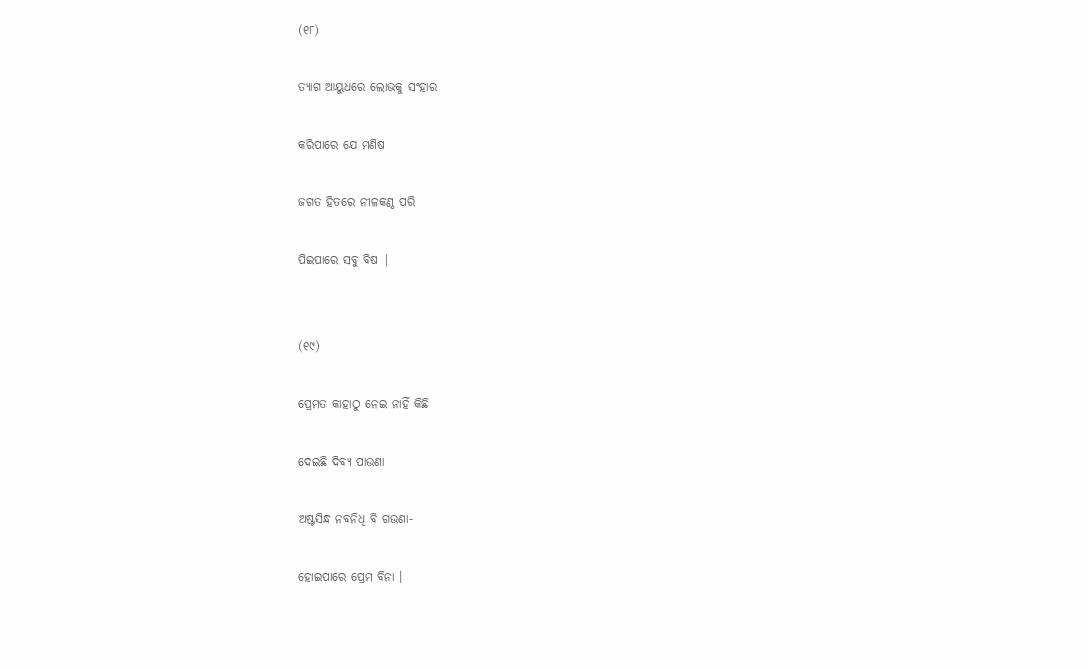(୧୮)

ତ୍ୟାଗ ଆୟୁଧରେ ଲୋଭକୁ ସଂହାର

କରିପାରେ ଯେ ମଣିଷ

ଜଗତ ହିତରେ ନୀଳକଣ୍ଠ ପରି

ପିଇପାରେ ସବୁ ବିଷ |


(୧୯)

ପ୍ରେମତ କାହାଠୁ ନେଇ ନାହିଁ କିଛି

ଦେଇଛି ଦିବ୍ୟ ପାଉଣା

ଅଷ୍ଟସିନ୍ଧ ନବନିଧି ବି ଗଉଣା-

ହୋଇପାରେ ପ୍ରେମ ବିନା ।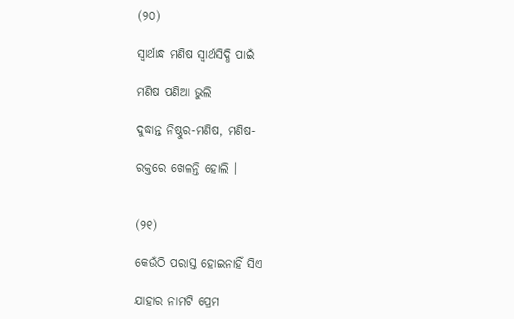(୨୦)

ସ୍ଵାର୍ଥାନ୍ଧ ମଣିଷ ସ୍ଵାର୍ଥସିଦ୍ଧି ପାଇଁ

ମଣିଷ ପଣିଆ ଭୁଲି

ଦୁଦ୍ଧାନ୍ତ ନିଷ୍ଠୁର-ମଣିଷ, ମଣିଷ-

ରକ୍ତରେ ଖେଳନ୍ତି ହୋଲି ।


(୨୧)

କେଉଁଠି ପରାସ୍ତ ହୋଇନାହିଁ ସିଏ

ଯାହାର ନାମଟି ପ୍ରେମ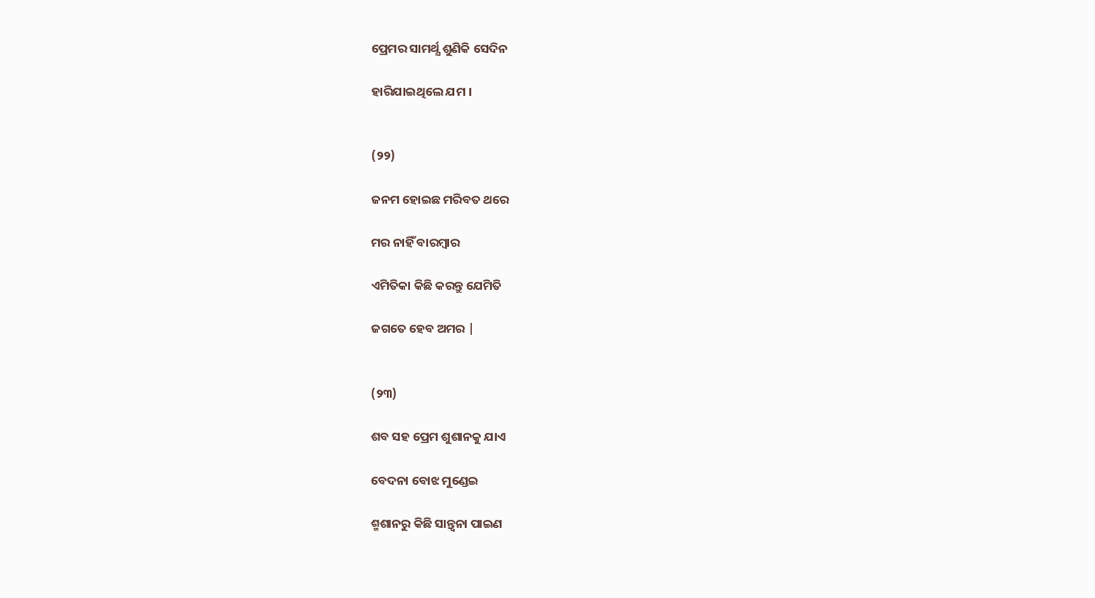ପ୍ରେମର ସାମର୍ଥ୍ଯ ଶୁଣିକି ସେଦିନ

ହାରିଯାଇଥିଲେ ଯମ ।


(୨୨)

ଜନମ ହୋଇଛ ମରିବତ ଥରେ

ମର ନାହିଁ ବାରମ୍ବାର

ଏମିତିକା କିଛି କରନ୍ତୁ ଯେମିତି

ଜଗତେ ହେବ ଅମର |


(୨୩)

ଶବ ସହ ପ୍ରେମ ଶୁଶାନକୁ ଯାଏ

ବେଦନା ବୋଝ ମୁଣ୍ଡେଇ

ଶ୍ମଶାନରୁ କିଛି ସାନ୍ତ୍ବନା ପାଇଣ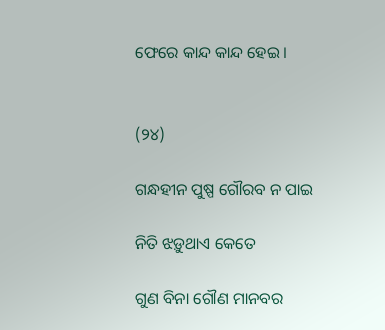ଫେରେ କାନ୍ଦ କାନ୍ଦ ହେଇ ।


(୨୪)

ଗନ୍ଧହୀନ ପୁଷ୍ପ ଗୌରବ ନ ପାଇ

ନିତି ଝଡ଼ୁଥାଏ କେତେ

ଗୁଣ ବିନା ଗୌଣ ମାନବର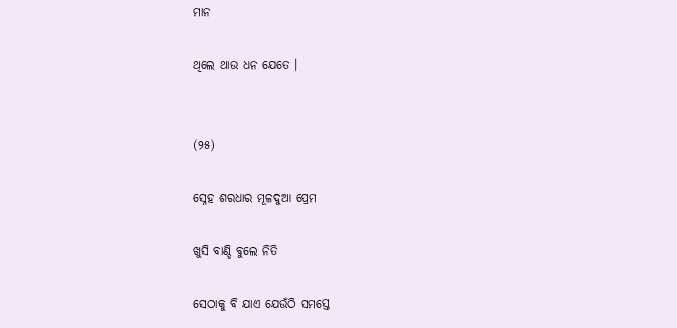ମାନ

ଥିଲେ ଥାଉ ଧନ ଯେତେ ।


(୨୫)

ସ୍ନେହ ଶରଧାର ମୂଳଦୁଆ ପ୍ରେମ

ଖୁସି ବାଣ୍ଡି ବୁଲେ ନିତି

ସେଠାକୁ ବି ଯାଏ ଯେଉଁଠି ସମସ୍ତେ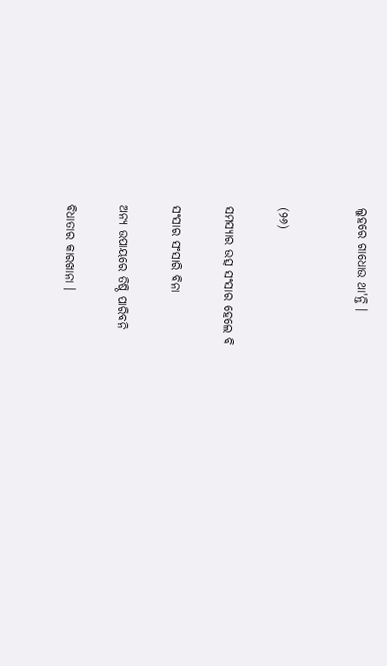ଲୁହରେ ଗାଧୋଉ ଥା'ନ୍ତି ।


(୨୬)

ସମସ୍ୟାର ଉତ୍ସ ସଂସାର ହେଲେ ବି

ସଂସାର ସଂସାରି ବିନା

ଅନ୍ୟ ଉପାୟରେ ତିଷ୍ଠି ପାରିବନି

ବିଧାତାର କାରଖାନା ।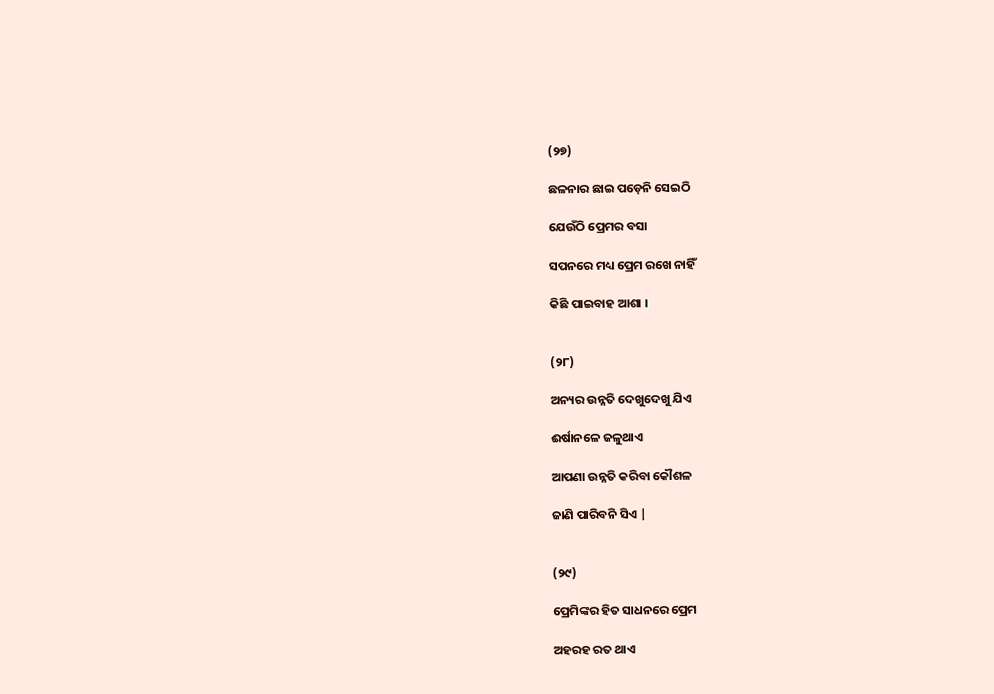(୨୭)

ଛଳନାର ଛାଇ ପଡ଼େନି ସେଇଠି

ଯେଉଁଠି ପ୍ରେମର ବସା

ସପନରେ ମଧ୍ୟ ପ୍ରେମ ରଖେ ନାହିଁ

କିଛି ପାଇବାହ ଆଶା ।


(୨୮)

ଅନ୍ୟର ଉନ୍ନତି ଦେଖୁଦେଖୁ ଯିଏ

ଈର୍ଷାନଳେ ଜଳୁଥାଏ

ଆପଣା ଉନ୍ନତି କରିବା କୌଶଳ

ଜାଣି ପାରିବନି ସିଏ |


(୨୯)

ପ୍ରେମିଙ୍କର ହିତ ସାଧନରେ ପ୍ରେମ

ଅହରହ ରତ ଥାଏ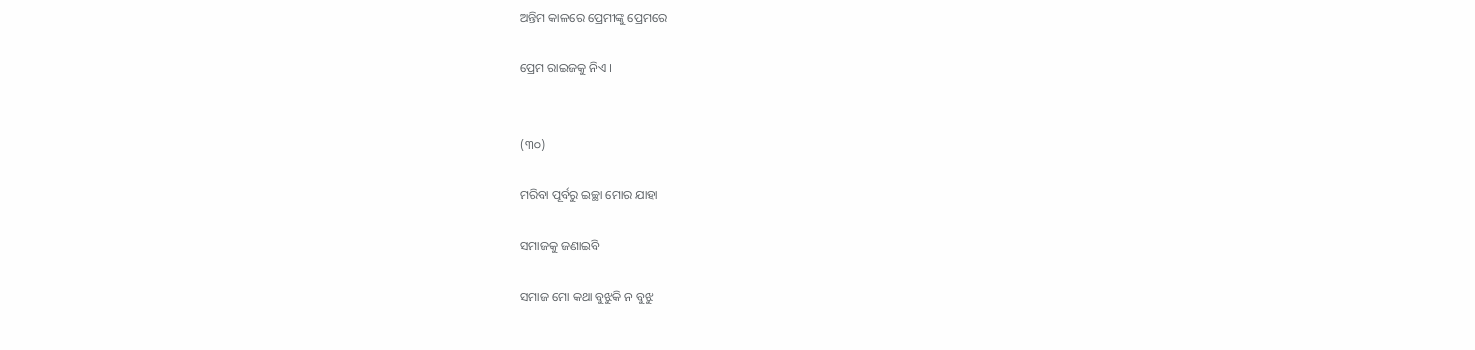ଅନ୍ତିମ କାଳରେ ପ୍ରେମୀଙ୍କୁ ପ୍ରେମରେ

ପ୍ରେମ ରାଇଜକୁ ନିଏ ।


(୩୦)

ମରିବା ପୂର୍ବରୁ ଇଚ୍ଛା ମୋର ଯାହା

ସମାଜକୁ ଜଣାଇବି

ସମାଜ ମୋ କଥା ବୁଝୁକି ନ ବୁଝୁ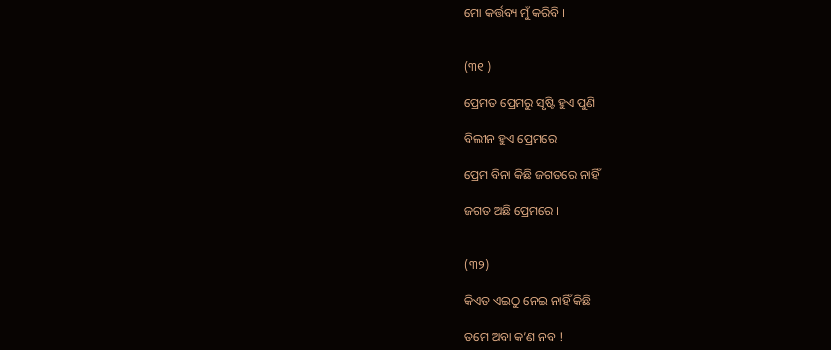ମୋ କର୍ତ୍ତବ୍ୟ ମୁଁ କରିବି ।


(୩୧ )

ପ୍ରେମତ ପ୍ରେମରୁ ସୃଷ୍ଟି ହୁଏ ପୁଣି

ବିଲୀନ ହୁଏ ପ୍ରେମରେ

ପ୍ରେମ ବିନା କିଛି ଜଗତରେ ନାହିଁ

ଜଗତ ଅଛି ପ୍ରେମରେ ।


(୩୨)

କିଏତ ଏଇଠୁ ନେଇ ନାହିଁ କିଛି

ତମେ ଅବା କ’ଣ ନବ !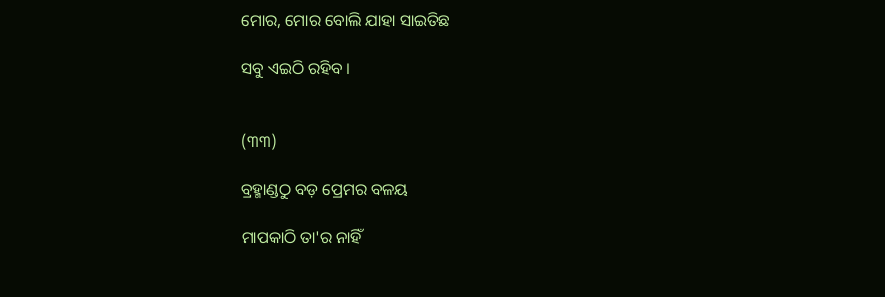ମୋର, ମୋର ବୋଲି ଯାହା ସାଇତିଛ

ସବୁ ଏଇଠି ରହିବ ।


(୩୩)

ବ୍ରହ୍ମାଣ୍ଡଠୁ ବଡ଼ ପ୍ରେମର ବଳୟ

ମାପକାଠି ତା'ର ନାହିଁ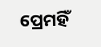ପ୍ରେମହିଁ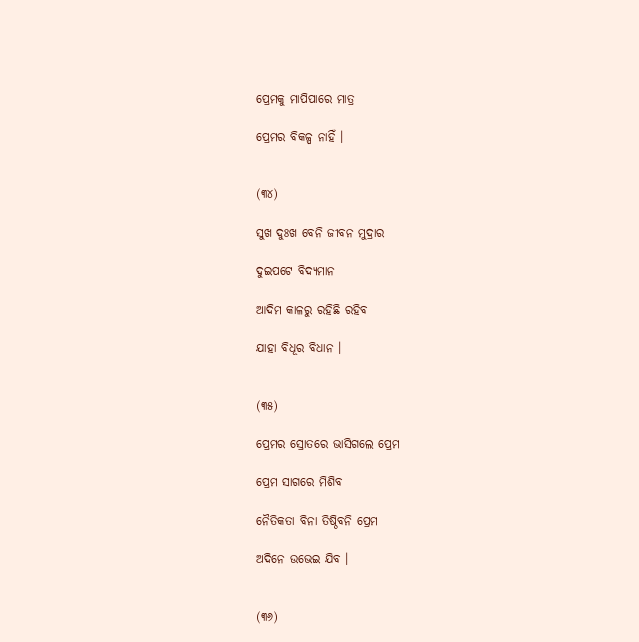ପ୍ରେମକୁ ମାପିପାରେ ମାତ୍ର

ପ୍ରେମର ବିକଳ୍ପ ନାହିଁ ।


(୩୪)

ସୁଖ ଦୁଃଖ ବେନି ଜୀବନ ମୁଦ୍ରାର

ଦୁଇପଟେ ବିଦ୍ୟମାନ

ଆଦିମ କାଳରୁ ରହିଛି ରହିବ

ଯାହା ବିଧୂର ବିଧାନ ।


(୩୫)

ପ୍ରେମର ସ୍ରୋତରେ ଭାସିଗଲେ ପ୍ରେମ

ପ୍ରେମ ସାଗରେ ମିଶିବ

ନୈତିକତା ବିନା ତିଷ୍ଠିବନି ପ୍ରେମ

ଅଦିନେ ଉଭେଇ ଯିବ ।


(୩୬)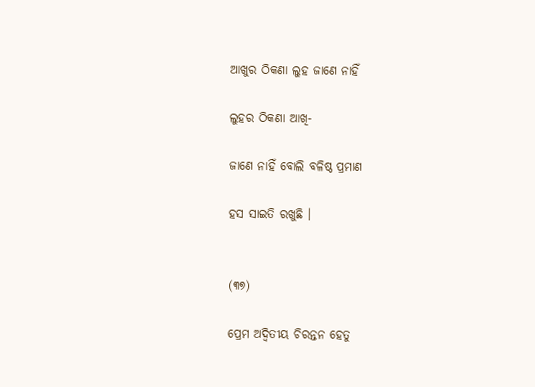ଆଖୁର ଠିକଣା ଲୁହ ଜାଣେ ନାହିଁ

ଲୁହର ଠିକଣା ଆଖି-

ଜାଣେ ନାହିଁ ବୋଲି ବଳିଷ୍ଠ ପ୍ରମାଣ

ହସ ସାଇତି ରଖୁଛି ।


(୩୭)

ପ୍ରେମ ଅଦ୍ଵିତୀୟ ଚିରନ୍ତନ ହେତୁ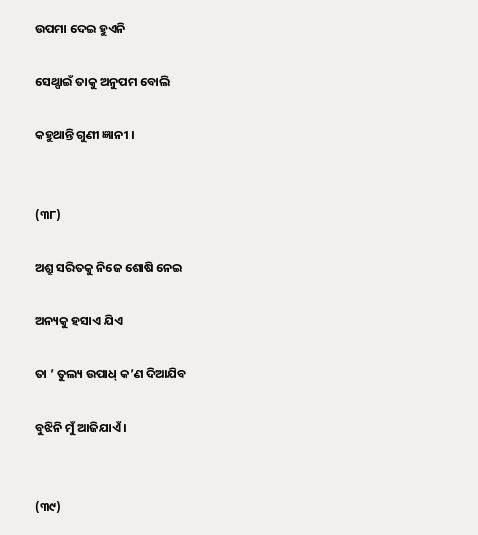ଉପମା ଦେଇ ହୁଏନି

ସେଥ୍ପାଇଁ ତାକୁ ଅନୁପମ ବୋଲି

କହୁଥାନ୍ତି ଗୁଣୀ ଜ୍ଞାନୀ ।


(୩୮)

ଅଶ୍ରୁ ସରିତକୁ ନିଜେ ଶୋଷି ନେଇ

ଅନ୍ୟକୁ ହସାଏ ଯିଏ

ତା ’ ତୁଲ୍ୟ ଉପାଧ୍ କ’ଣ ଦିଆଯିବ

ବୁଝିନି ମୁଁ ଆଜିଯାଏଁ ।


(୩୯)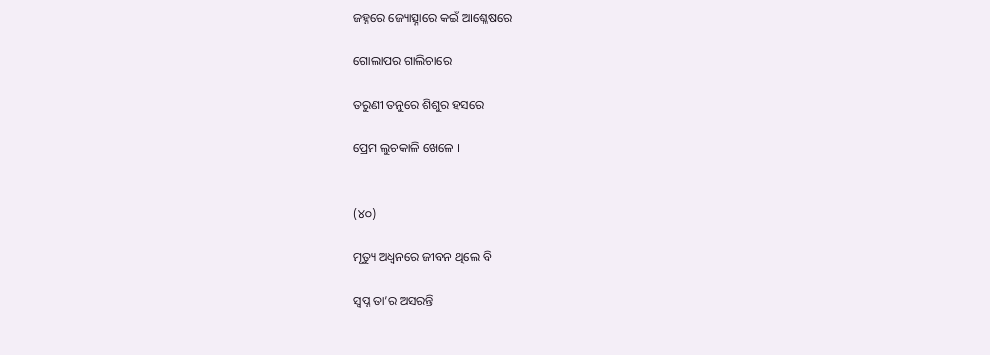ଜହ୍ନରେ ଜ୍ୟୋତ୍ସ୍ନାରେ କଇଁ ଆଶ୍ଳେଷରେ

ଗୋଲାପର ଗାଲିଚାରେ

ତରୁଣୀ ତନୁରେ ଶିଶୁର ହସରେ

ପ୍ରେମ ଲୁଚକାଳି ଖେଳେ ।


(୪୦)

ମୃତ୍ୟୁ ଅଧ୍ଵନରେ ଜୀବନ ଥିଲେ ବି

ସ୍ଵପ୍ନ ତା’ର ଅସରନ୍ତି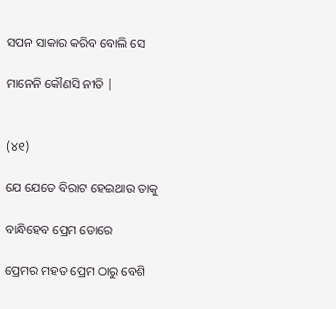ସପନ ସାକାର କରିବ ବୋଲି ସେ

ମାନେନି କୌଣସି ନୀତି |


(୪୧)

ଯେ ଯେତେ ବିରାଟ ହେଇଥାଉ ତାକୁ

ବାନ୍ଧିହେବ ପ୍ରେମ ଡୋରେ

ପ୍ରେମର ମହତ ପ୍ରେମ ଠାରୁ ବେଶି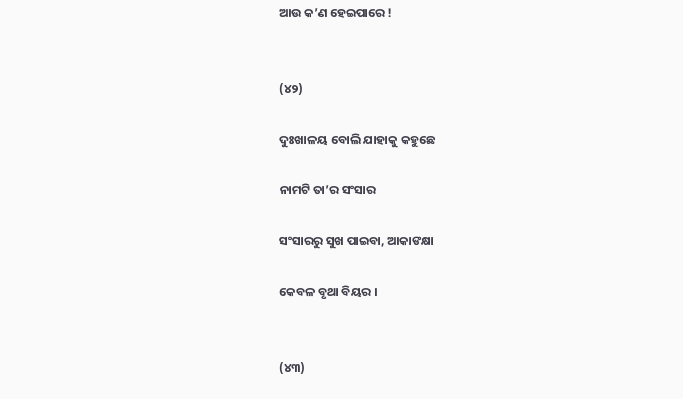ଆଉ କ’ଣ ହେଇପାରେ !


(୪୨)

ଦୁଃଖାଳୟ ବୋଲି ଯାହାକୁ କହୁଛେ

ନାମଟି ତା’ର ସଂସାର

ସଂସାରରୁ ସୁଖ ପାଇବା, ଆକାଙକ୍ଷା

କେବଳ ବୃଥା ବିୟର ।


(୪୩)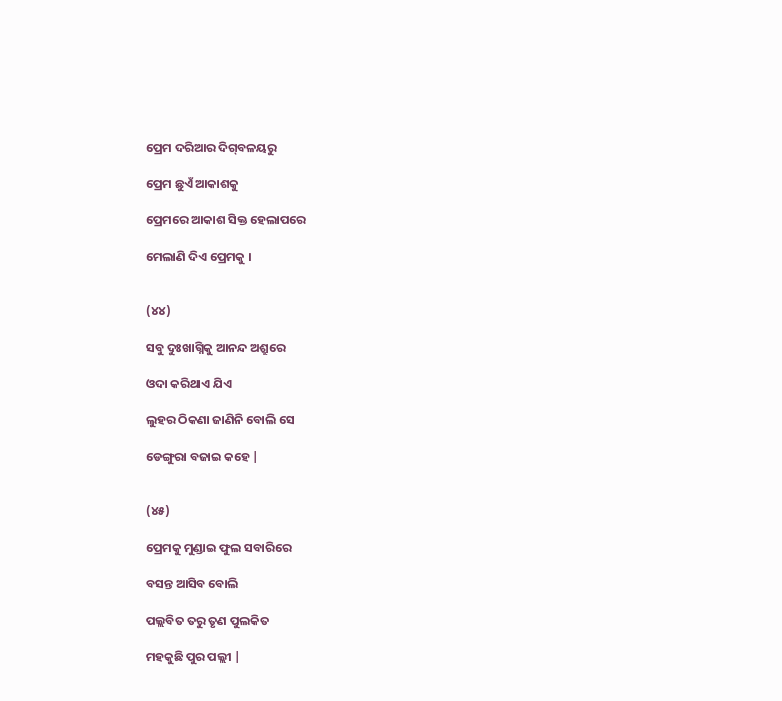ପ୍ରେମ ଦରିଆର ଦିଗ୍‌ବଳୟରୁ

ପ୍ରେମ ଛୁଏଁ ଆକାଶକୁ

ପ୍ରେମରେ ଆକାଶ ସିକ୍ତ ହେଲାପରେ

ମେଲାଣି ଦିଏ ପ୍ରେମକୁ ।


(୪୪)

ସବୁ ଦୁଃଖାଗ୍ନିକୁ ଆନନ୍ଦ ଅଶ୍ରୁରେ

ଓଦା କରିଥାଏ ଯିଏ

ଲୁହର ଠିକଣା ଜାଣିନି ବୋଲି ସେ

ଡେଙ୍ଗୁରା ବଜାଇ କହେ |


(୪୫)

ପ୍ରେମକୁ ମୁଣ୍ଡାଇ ଫୁଲ ସବାରିରେ

ବସନ୍ତ ଆସିବ ବୋଲି

ପଲ୍ଲବିତ ତରୁ ତୃଣ ପୁଲକିତ

ମହକୁଛି ପୁର ପଲ୍ଲୀ |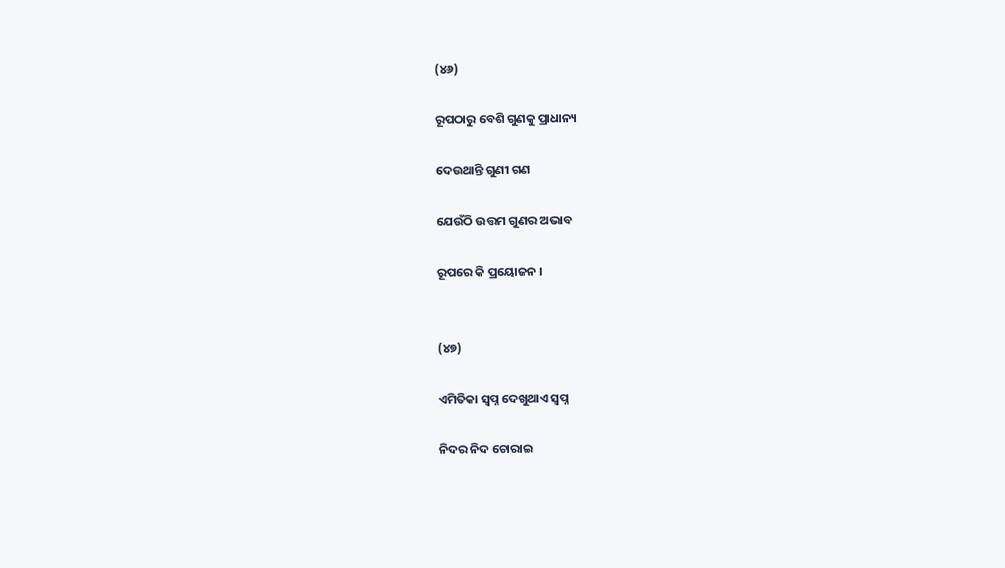(୪୬)

ରୂପଠାରୁ ବେଶି ଗୁଣକୁ ପ୍ରାଧାନ୍ୟ

ଦେଉଥାନ୍ତି ଗୁଣୀ ଗଣ

ଯେଉଁଠି ଉତ୍ତମ ଗୁଣର ଅଭାବ

ରୂପରେ କି ପ୍ରୟୋଜନ ।


(୪୭)

ଏମିତିକା ସ୍ଵପ୍ନ ଦେଖୁଥାଏ ସ୍ଵପ୍ନ

ନିଦର ନିଦ ଚୋରାଇ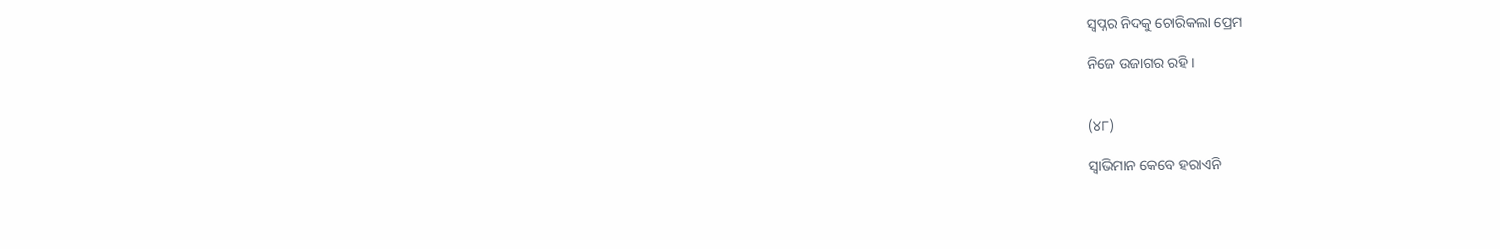ସ୍ବପ୍ନର ନିଦକୁ ଚୋରିକଲା ପ୍ରେମ

ନିଜେ ଉଜାଗର ରହି ।


(୪୮)

ସ୍ଵାଭିମାନ କେବେ ହରାଏନି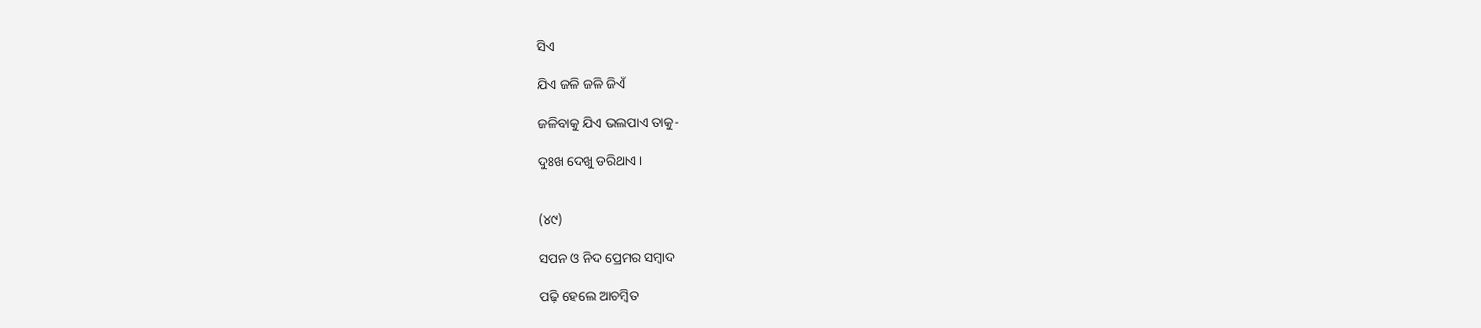ସିଏ

ଯିଏ ଜଳି ଜଳି ଜିଏଁ

ଜଳିବାକୁ ଯିଏ ଭଲପାଏ ତାକୁ-

ଦୁଃଖ ଦେଖୁ ଡରିଥାଏ ।


(୪୯)

ସପନ ଓ ନିଦ ପ୍ରେମର ସମ୍ବାଦ

ପଢ଼ି ହେଲେ ଆଚମ୍ବିତ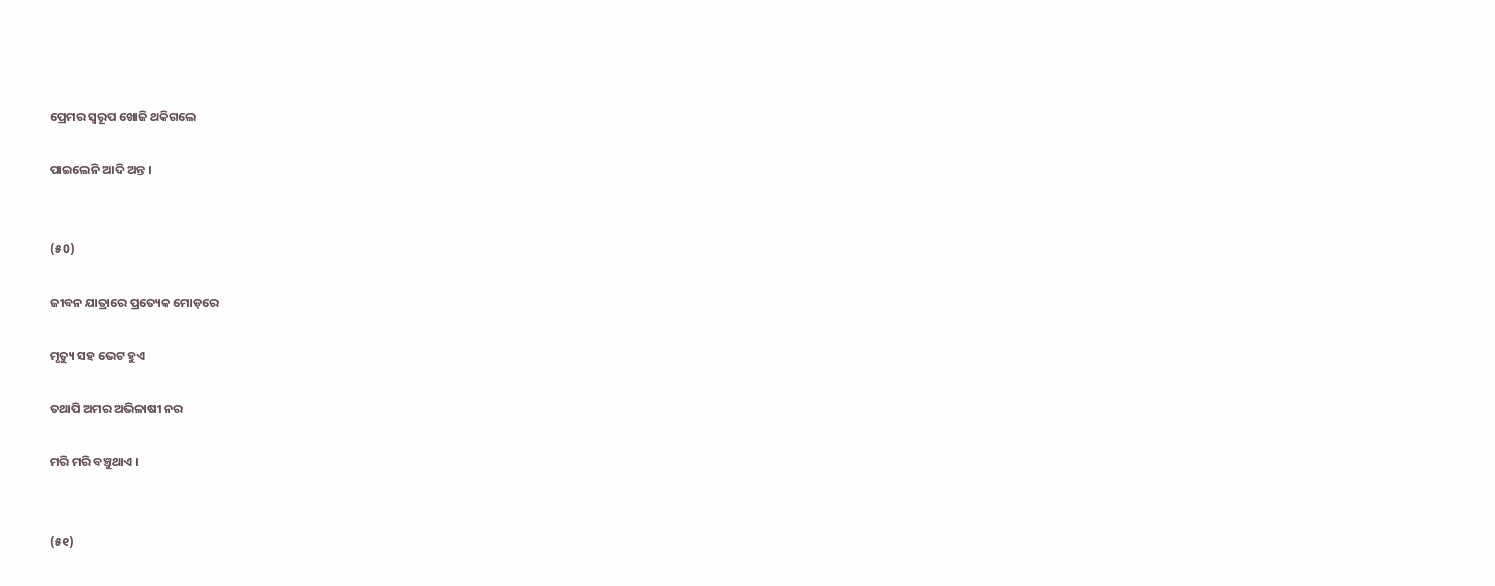ପ୍ରେମର ସ୍ବରୂପ ଖୋଜି ଥକିଗଲେ

ପାଇଲେନି ଆଦି ଅନ୍ତ ।


(୫0)

ଜୀବନ ଯାତ୍ରାରେ ପ୍ରତ୍ୟେକ ମୋଡ଼ରେ

ମୃତ୍ୟୁ ସହ ଭେଟ ହୁଏ

ତଥାପି ଅମର ଅଭିଳାଷୀ ନର

ମରି ମରି ବଞ୍ଚୁଥାଏ ।


(୫୧)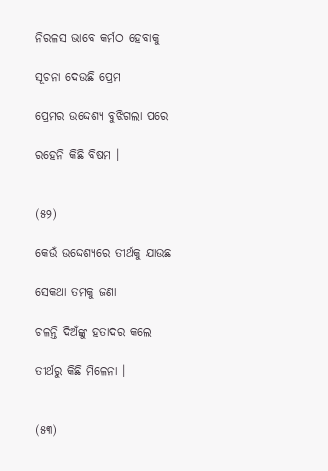ନିରଳସ ଭାବେ କର୍ମଠ ହେବାକୁ

ସୂଚନା ଦେଉଛି ପ୍ରେମ

ପ୍ରେମର ଉଦ୍ଦେଶ୍ୟ ବୁଝିଗଲା ପରେ

ରହେନି କିଛି ବିଷମ ।


(୫୨)

କେଉଁ ଉଦ୍ଦେଶ୍ୟରେ ତୀର୍ଥକୁ ଯାଉଛ

ସେକଥା ତମକୁ ଜଣା

ଚଳନ୍ତି ଦିଅଁଙ୍କୁ ହତାଦର କଲେ

ତୀର୍ଥରୁ କିଛି ମିଳେନା ।


(୫୩)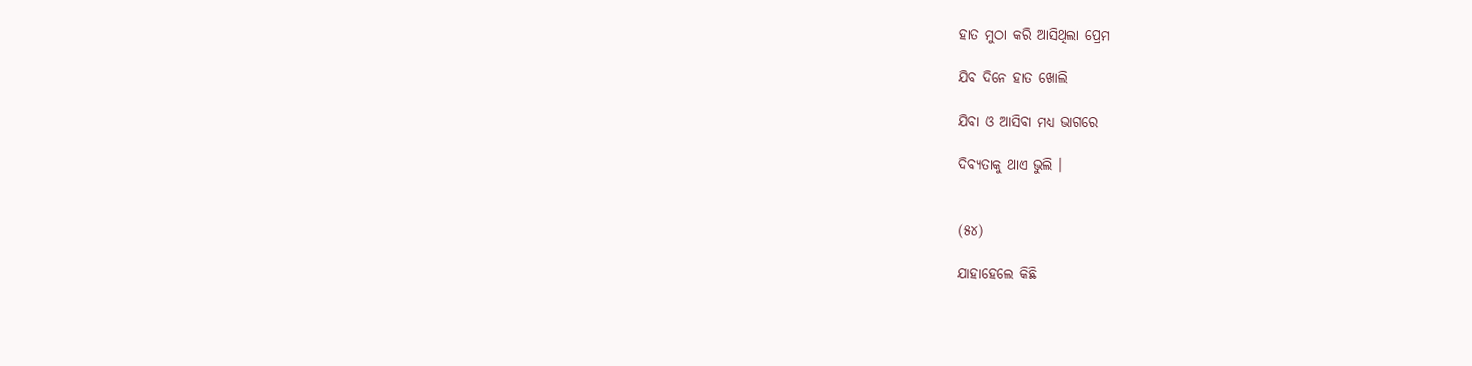ହାତ ମୁଠା କରି ଆସିଥିଲା ପ୍ରେମ

ଯିବ ଦିନେ ହାତ ଖୋଲି

ଯିବା ଓ ଆସିବା ମଧ୍ୟ ଭାଗରେ

ଦିବ୍ୟତାକୁ ଥାଏ ଭୁଲି ।


(୫୪)

ଯାହାହେଲେ କିଛି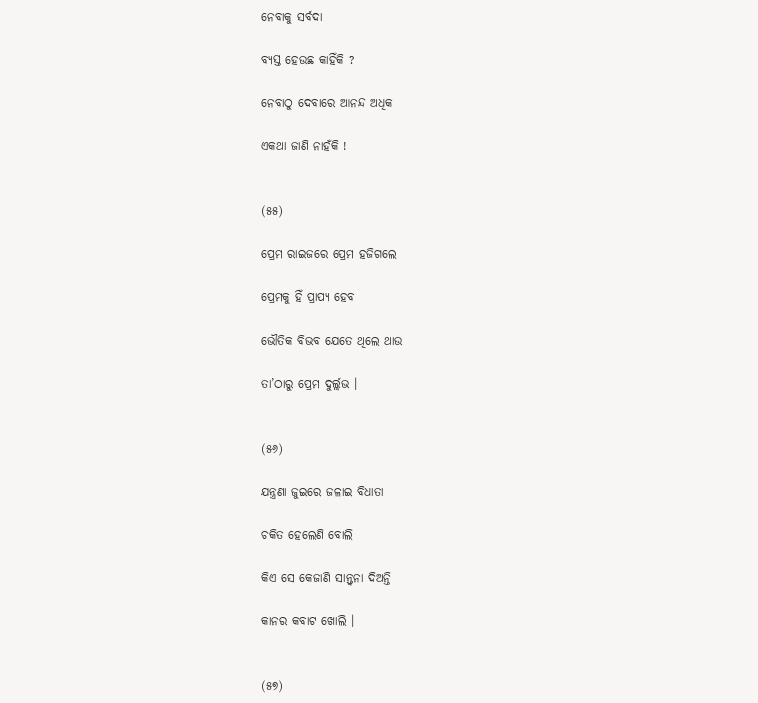ନେବାକୁ ସର୍ବଦା

ବ୍ୟସ୍ତ ହେଉଛ କାହିଁକି ?

ନେବାଠୁ ଦେବାରେ ଆନନ୍ଦ ଅଧିକ

ଏକଥା ଜାଣି ନାହଁକି !


(୫୫)

ପ୍ରେମ ରାଇଜରେ ପ୍ରେମ ହଜିଗଲେ

ପ୍ରେମକୁ ହିଁ ପ୍ରାପ୍ୟ ହେବ

ଭୌତିକ ବିଭବ ଯେତେ ଥିଲେ ଥାଉ

ତା’ଠାରୁ ପ୍ରେମ ଦୁର୍ଲ୍ଲଭ ।


(୫୬)

ଯନ୍ତ୍ରଣା ଜୁଇରେ ଜଳାଇ ବିଧାତା

ଚକିତ ହେଲେଣି ବୋଲି

କିଏ ସେ କେଜାଣି ସାନ୍ତ୍ଵନା ଦିଅନ୍ତି

କାନର କବାଟ ଖୋଲି ।


(୫୭)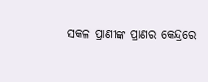ସକଳ ପ୍ରାଣୀଙ୍କ ପ୍ରାଣର କେନ୍ଦ୍ରରେ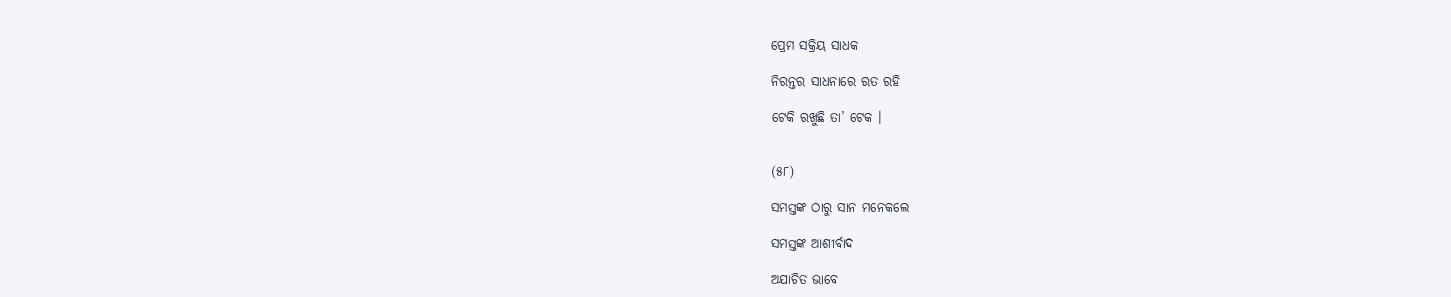ପ୍ରେମ ସକ୍ରିୟ ସାଧକ

ନିରନ୍ତର ସାଧନାରେ ରତ ରହି

ଟେକି ରଖୁଛି ତା’ ଟେକ ।


(୫୮)

ସମସ୍ତଙ୍କ ଠାରୁ ସାନ ମନେକଲେ

ସମସ୍ତଙ୍କ ଆଶୀର୍ବାଦ

ଅଯାଚିତ ଭାବେ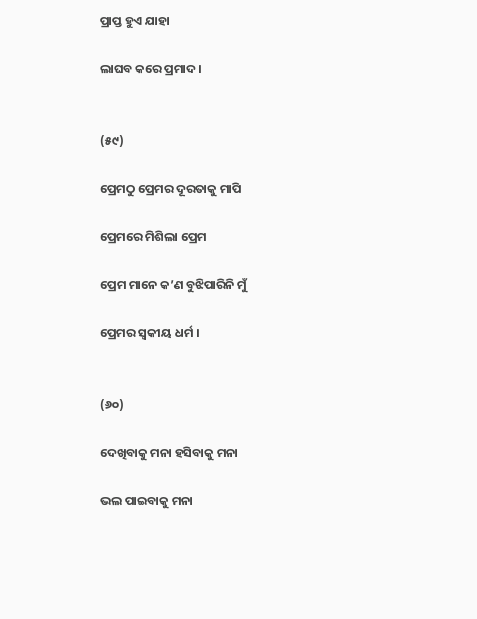ପ୍ରାପ୍ତ ହୁଏ ଯାହା

ଲାଘବ କରେ ପ୍ରମାଦ ।


(୫୯)

ପ୍ରେମଠୁ ପ୍ରେମର ଦୂରତାକୁ ମାପି

ପ୍ରେମରେ ମିଶିଲା ପ୍ରେମ

ପ୍ରେମ ମାନେ କ’ଣ ବୁଝିପାରିନି ମୁଁ

ପ୍ରେମର ସ୍ୱକୀୟ ଧର୍ମ ।


(୬୦)

ଦେଖିବାକୁ ମନା ହସିବାକୁ ମନା

ଭଲ ପାଇବାକୁ ମନା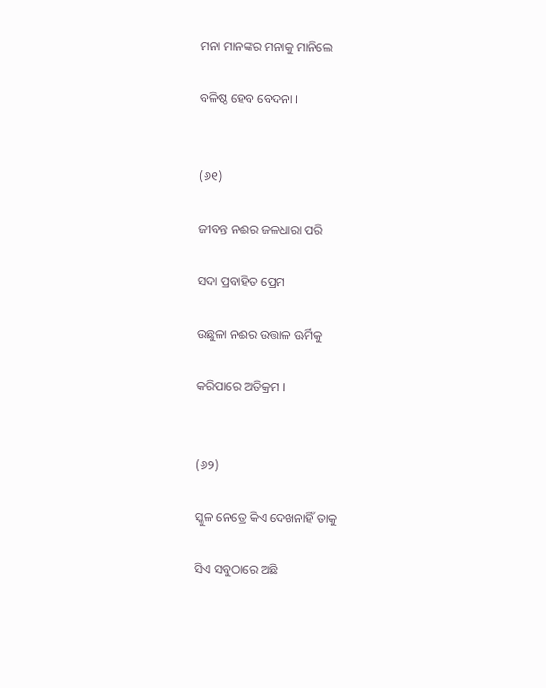ମନା ମାନଙ୍କର ମନାକୁ ମାନିଲେ

ବଳିଷ୍ଠ ହେବ ବେଦନା ।


(୬୧)

ଜୀବନ୍ତ ନଈର ଜଳଧାରା ପରି

ସଦା ପ୍ରବାହିତ ପ୍ରେମ

ଉଛୁଳା ନଈର ଉତ୍ତାଳ ଊର୍ମିକୁ

କରିପାରେ ଅତିକ୍ରମ ।


(୬୨)

ସ୍କୁଳ ନେତ୍ରେ କିଏ ଦେଖନାହିଁ ତାକୁ

ସିଏ ସବୁଠାରେ ଅଛି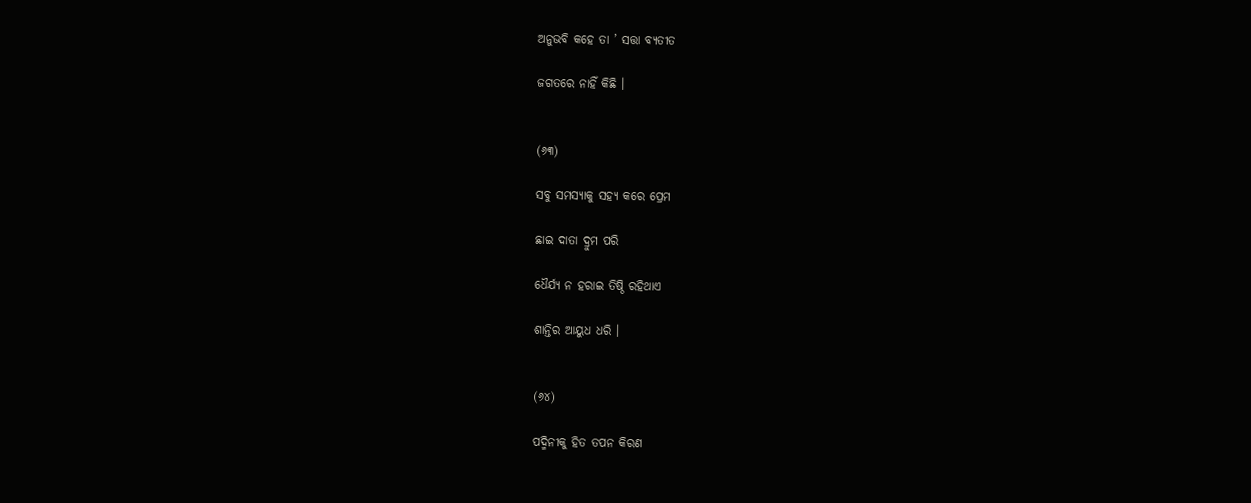ଅନୁଭବି କହେ ତା ’ ସତ୍ତା ବ୍ୟତୀତ

ଜଗତରେ ନାହିଁ କିଛି ।


(୬୩)

ସବୁ ସମସ୍ୟାକୁ ସହ୍ୟ କରେ ପ୍ରେମ

ଛାଇ ଦାତା ଦ୍ରୁମ ପରି

ଧୈର୍ଯ୍ୟ ନ ହରାଇ ତିଷ୍ଠି ରହିଥାଏ

ଶାନ୍ତିର ଆୟୁଧ ଧରି ।


(୬୪)

ପଦ୍ମିନୀକୁ ହିତ ତପନ କିରଣ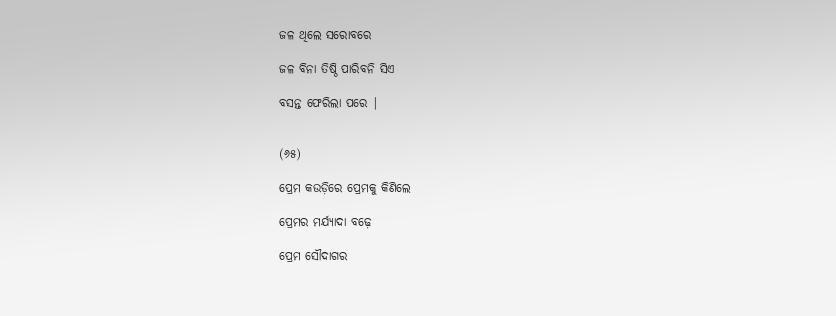ଜଳ ଥିଲେ ସରୋବରେ

ଜଳ ବିନା ତିଷ୍ଠି ପାରିବନି ସିଏ

ବସନ୍ତ ଫେରିଲା ପରେ |


(୬୫)

ପ୍ରେମ କଉଡ଼ିରେ ପ୍ରେମକୁ କିଣିଲେ

ପ୍ରେମର ମର୍ଯ୍ୟାଦା ବଢ଼େ

ପ୍ରେମ ସୌଦାଗର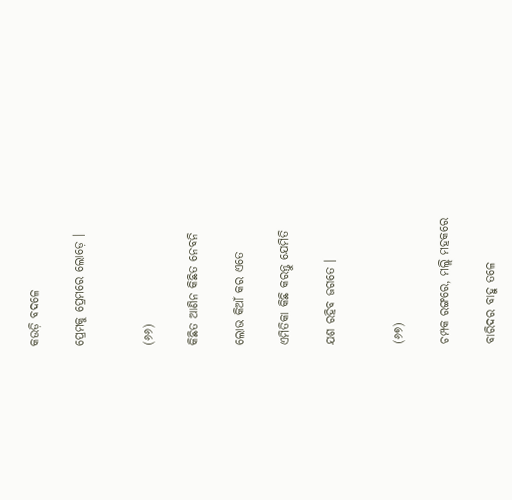କଉଡ଼ି ବଦଳେ

ପ୍ରେମକୁ ପ୍ରେମରେ ଲୋଡ଼େ ।


(୬୬)

କିଛିତ ଆଣିନ କିଛିତ ନେବନି

ଲୋଭ କିଆଁ କର ଏତେ

ଏମିତିକା କିଛି କରନ୍ତୁ ଯେମିତି

ଯଶ ରହିବ ଜଗତେ ।


(୬୭)

ଚମ୍ପକ ରଙ୍ଗରେ, ମଲ୍ଲି ମହକରେ

ବାରିଦର ବାହୁ ତଳେ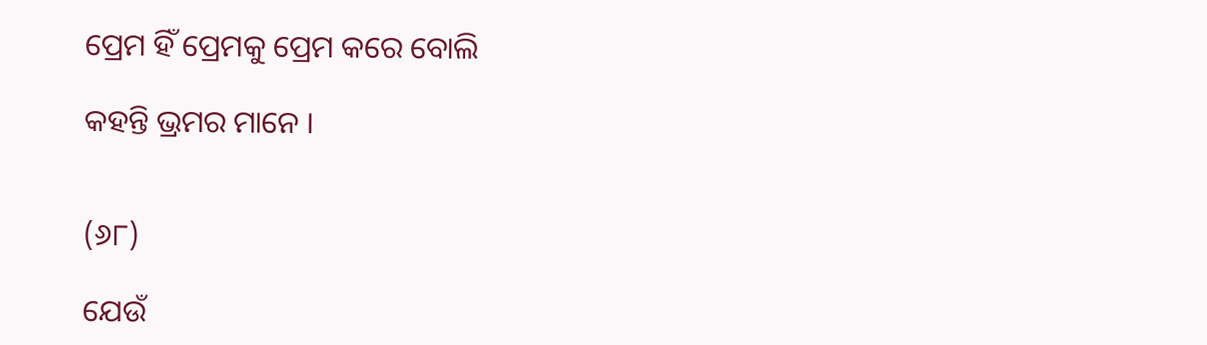ପ୍ରେମ ହିଁ ପ୍ରେମକୁ ପ୍ରେମ କରେ ବୋଲି

କହନ୍ତି ଭ୍ରମର ମାନେ ।


(୬୮)

ଯେଉଁ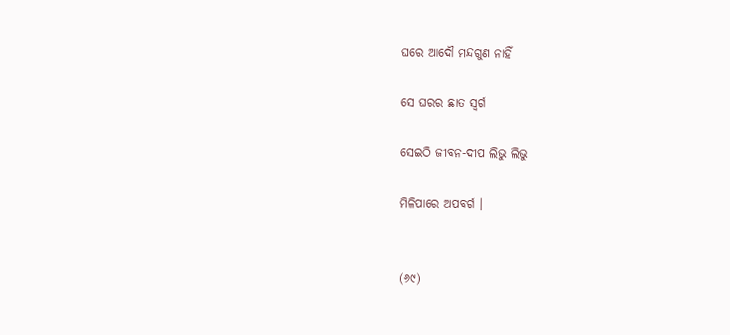ଘରେ ଆଦୌ ମନ୍ଦଗୁଣ ନାହିଁ

ସେ ଘରର ଛାତ ସ୍ଵର୍ଗ

ସେଇଠି ଜୀବନ-ଦୀପ ଲିଭୁ ଲିଭୁ

ମିଳିପାରେ ଅପବର୍ଗ ।


(୬୯)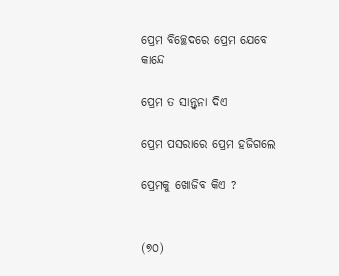ପ୍ରେମ ବିଚ୍ଛେଦରେ ପ୍ରେମ ଯେବେ କାନ୍ଦେ

ପ୍ରେମ ତ ସାନ୍ତ୍ଵନା ଦିଏ

ପ୍ରେମ ପସରାରେ ପ୍ରେମ ହଜିଗଲେ

ପ୍ରେମକୁ ଖୋଜିବ କିଏ ?


(୭୦)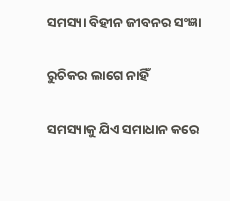ସମସ୍ୟା ବିହୀନ ଜୀବନର ସଂଜ୍ଞା

ରୁଚିକର ଲାଗେ ନାହିଁ

ସମସ୍ୟାକୁ ଯିଏ ସମାଧାନ କରେ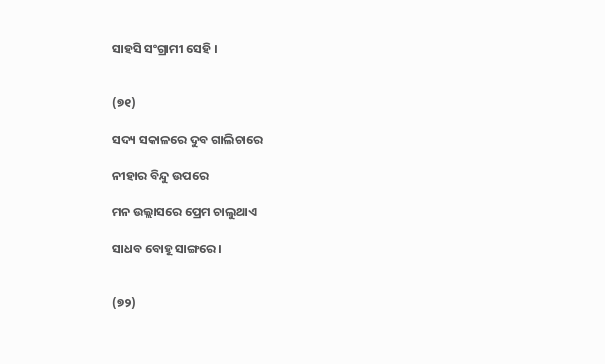ସାହସି ସଂଗ୍ରାମୀ ସେହି ।


(୭୧)

ସଦ୍ୟ ସକାଳରେ ଦୁବ ଗାଲିଚାରେ

ନୀହାର ବିନ୍ଦୁ ଉପରେ

ମନ ଉଲ୍ଲାସରେ ପ୍ରେମ ଚାଲୁଥାଏ

ସାଧବ ବୋହୂ ସାଙ୍ଗରେ ।


(୭୨)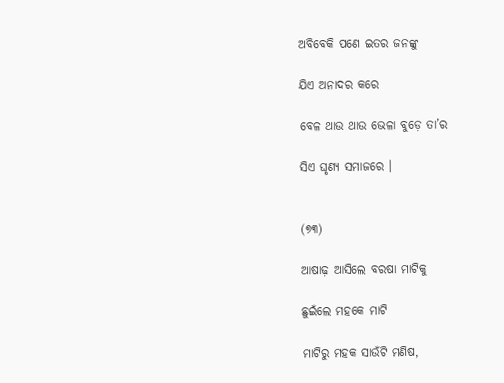ଅବିବେକି ପଣେ ଇତର ଜନଙ୍କୁ

ଯିଏ ଅନାଦର କରେ

ବେଳ ଥାଉ ଥାଉ ଭେଳା ବୁଡ଼େ ତା’ର

ସିଏ ଘୃଣ୍ୟ ସମାଜରେ ।


(୭୩)

ଆଷାଢ଼ ଆସିଲେ ବରଷା ମାଟିକୁ

ଛୁଇଁଲେ ମହକେ ମାଟି

ମାଟିରୁ ମହକ ସାଉଁଟି ମଣିଷ,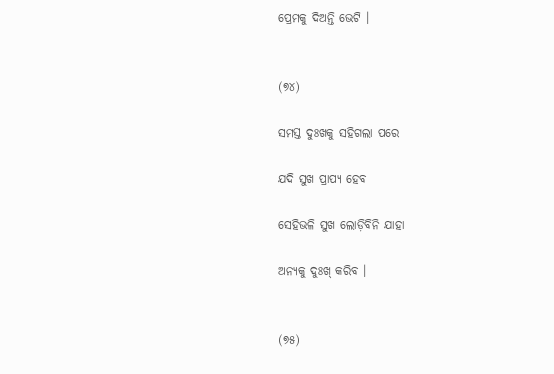ପ୍ରେମକୁ ଦିଅନ୍ତି ଭେଟି ।


(୭୪)

ସମସ୍ତ ଦୁଃଖକୁ ସହିଗଲା ପରେ

ଯଦି ସୁଖ ପ୍ରାପ୍ୟ ହେବ

ସେହିଭଳି ସୁଖ ଲୋଡ଼ିବିନି ଯାହା

ଅନ୍ୟକୁ ଦୁଃଖ୍ କରିବ ।


(୭୫)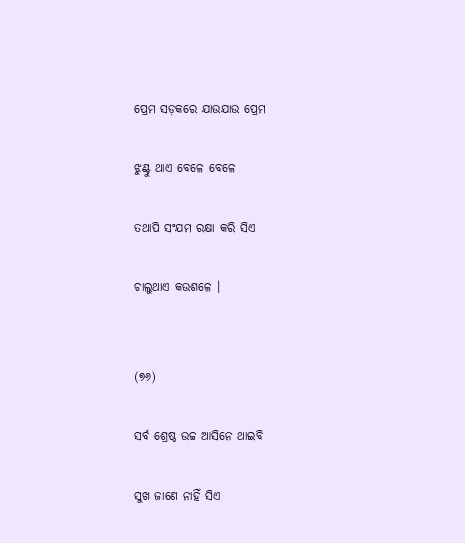ପ୍ରେମ ସଡ଼କରେ ଯାଉଯାଉ ପ୍ରେମ

ଝୁଣ୍ଟୁ ଥାଏ ବେଳେ ବେଳେ

ତଥାପି ସଂଯମ ରକ୍ଷା କରି ସିଏ

ଚାଲୁଥାଏ କଉଶଳେ ।


(୭୬)

ସର୍ବ ଶ୍ରେଷ୍ଠ ଉଚ୍ଚ ଆସିନେ ଥାଇବି

ସୁଖ ଜାଣେ ନାହିଁ ସିଏ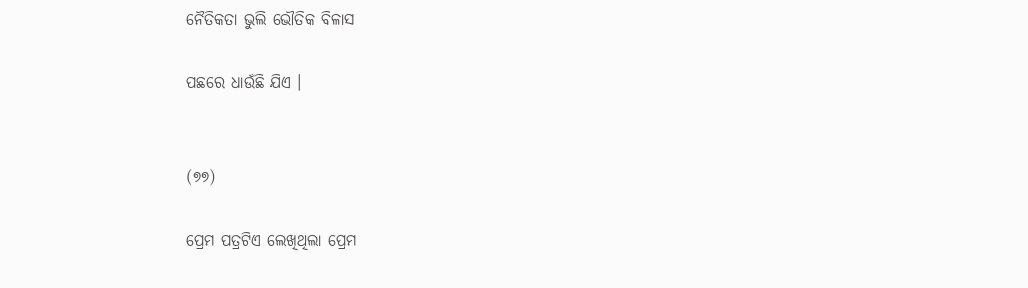ନୈତିକତା ଭୁଲି ଭୌତିକ ବିଳାସ

ପଛରେ ଧାଉଁଛି ଯିଏ ।


(୭୭)

ପ୍ରେମ ପତ୍ରଟିଏ ଲେଖିଥିଲା ପ୍ରେମ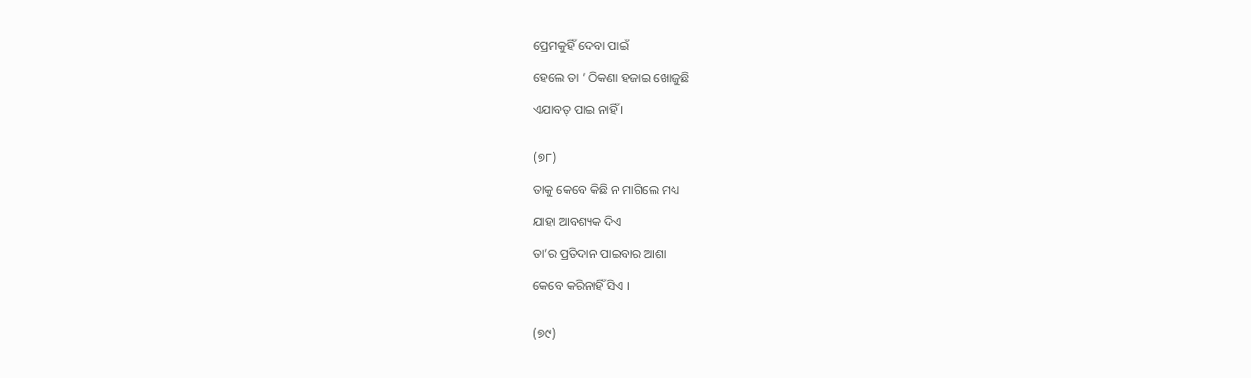ପ୍ରେମକୁହିଁ ଦେବା ପାଇଁ

ହେଲେ ତା ’ ଠିକଣା ହଜାଇ ଖୋଜୁଛି

ଏଯାବତ୍‌ ପାଇ ନାହିଁ ।


(୭୮)

ତାକୁ କେବେ କିଛି ନ ମାଗିଲେ ମଧ୍ୟ

ଯାହା ଆବଶ୍ୟକ ଦିଏ

ତା’ର ପ୍ରତିଦାନ ପାଇବାର ଆଶା

କେବେ କରିନାହିଁ ସିଏ ।


(୭୯)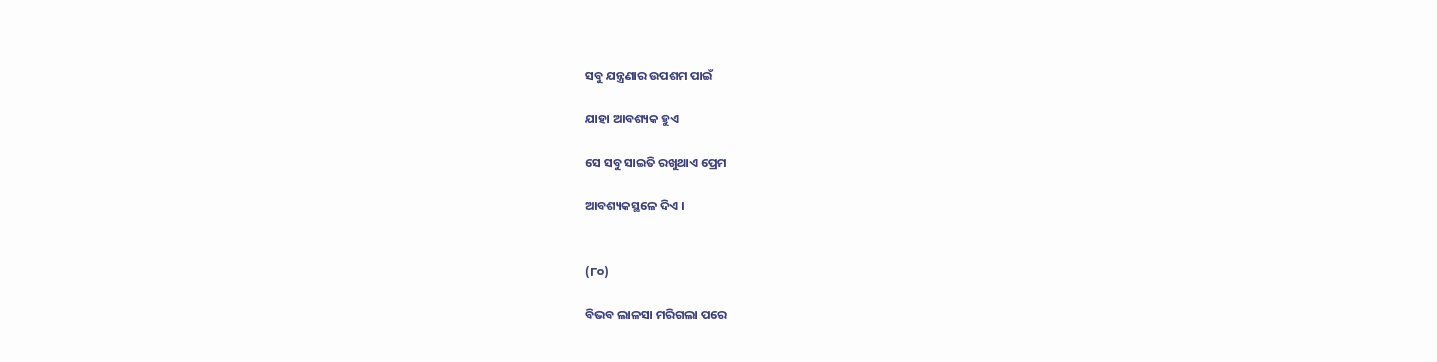ସବୁ ଯନ୍ତ୍ରଣାର ଉପଶମ ପାଇଁ

ଯାହା ଆବଶ୍ୟକ ହୁଏ

ସେ ସବୁ ସାଇତି ରଖୁଥାଏ ପ୍ରେମ

ଆବଶ୍ୟକସ୍ଥଳେ ଦିଏ ।


(୮୦)

ବିଭବ ଲାଳସା ମରିଗଲା ପରେ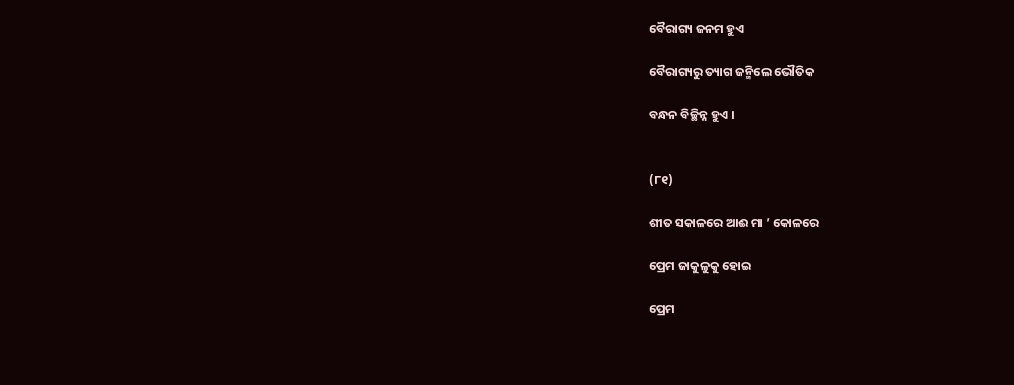ବୈରାଗ୍ୟ ଜନମ ହୁଏ

ବୈରାଗ୍ୟରୁ ତ୍ୟାଗ ଜନ୍ମିଲେ ଭୌତିକ

ବନ୍ଧନ ବିଚ୍ଛିନ୍ନ ହୁଏ ।


(୮୧)

ଶୀତ ସକାଳରେ ଆଈ ମା ’ କୋଳରେ

ପ୍ରେମ ଜାକୁଳୁକୁ ହୋଇ

ପ୍ରେମ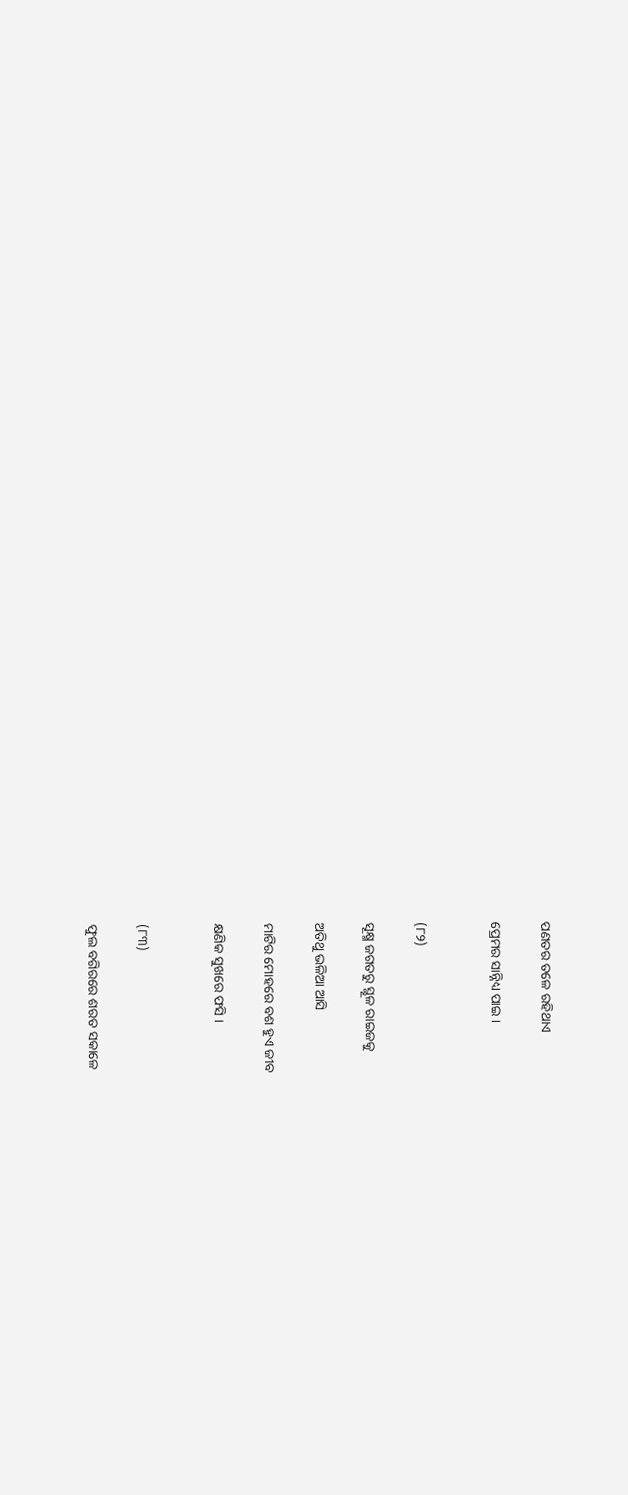ପଣତର ତଳେ ରହିଥାଏ

ପ୍ରେମର ସାନ୍ନିଧ୍ୟ ପାଇ ।


(୮୨)

ସୂକ୍ଷ୍ମ ଜଗତରୁ ସ୍ଥୂଳ ରାଇଜକୁ

ଅତିଥୁ ଭଳିଆ ଆସି

ମାଟିର ମୋହରେ ବଶ ହୁଏ ଜୀବ

କ୍ଷଣିକ ସୁଖରେ ଫସି ।


(୮୩)

ଫୁଲ ବଗିରରେ ଶରତ ସକାଳେ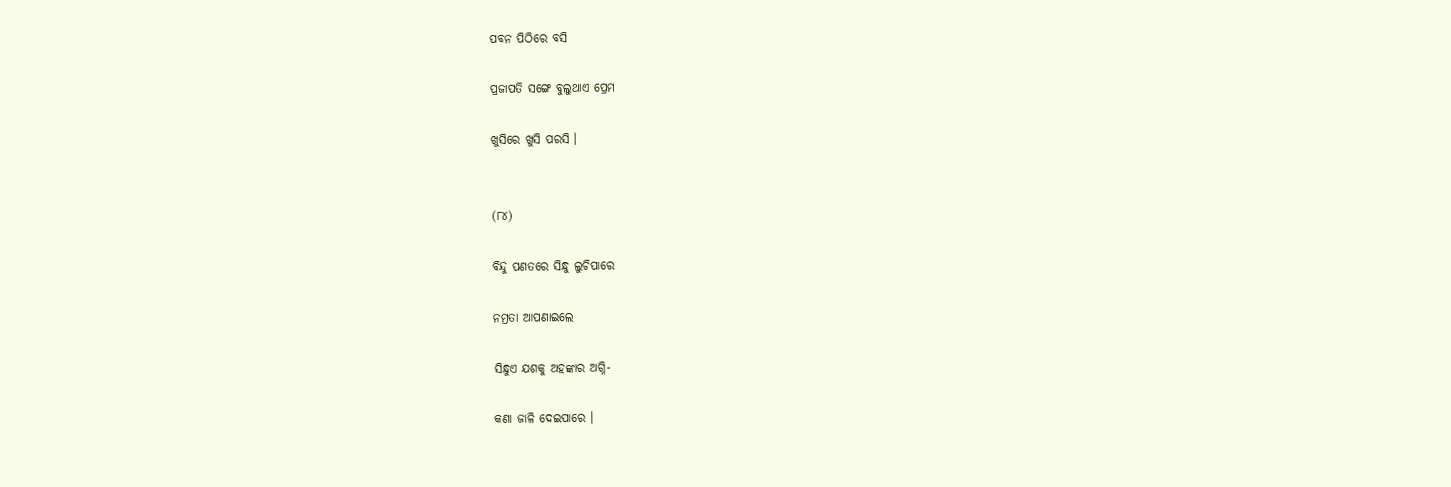ପବନ ପିଠିରେ ବସି

ପ୍ରଜାପତି ସଙ୍ଗେ ବୁଲୁଥାଏ ପ୍ରେମ

ଖୁସିରେ ଖୁସି ପରସି ।


(୮୪)

ବିନ୍ଦୁ ପଣତରେ ସିନ୍ଧୁ ଲୁଚିପାରେ

ନମ୍ରତା ଆପଣାଇଲେ

ସିନ୍ଧୁଏ ଯଶକୁ ଅହଙ୍କାର ଅଗ୍ନି-

କଣା ଜାଳି ଦେଇପାରେ ।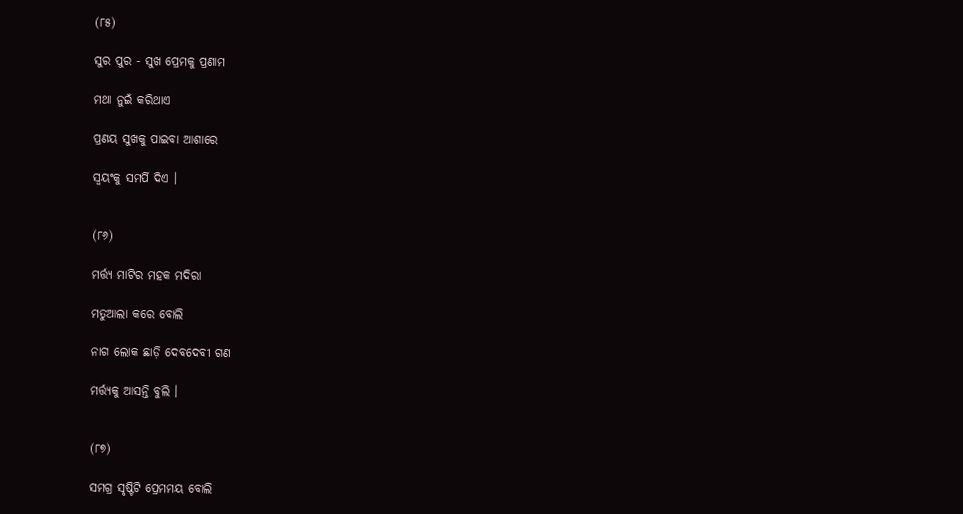(୮୫)

ସୁର ପୁର - ସୁଖ ପ୍ରେମକୁ ପ୍ରଣାମ

ମଥା ନୁଇଁ କରିଥାଏ

ପ୍ରଣୟ ସୁଖକୁ ପାଇବା ଆଶାରେ

ସ୍ଵୟଂକୁ ସମର୍ପି ଦିଏ ।


(୮୬)

ମର୍ତ୍ତ୍ୟ ମାଟିର ମହକ ମଦିରା

ମତୁଆଲା କରେ ବୋଲି

ନାଗ ଲୋକ ଛାଡ଼ି ଦେବଦେବୀ ଗଣ

ମର୍ତ୍ତ୍ୟକୁ ଆସନ୍ତି ବୁଲି ।


(୮୭)

ସମଗ୍ର ସୃଷ୍ଟିଟି ପ୍ରେମମୟ ବୋଲି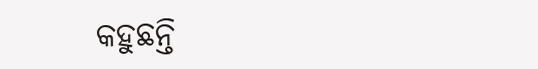କହୁଛନ୍ତି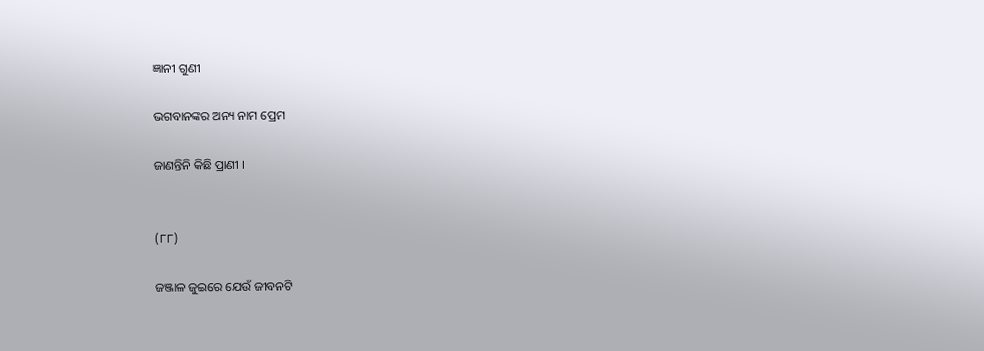ଜ୍ଞାନୀ ଗୁଣୀ

ଭଗବାନଙ୍କର ଅନ୍ୟ ନାମ ପ୍ରେମ

ଜାଣନ୍ତିନି କିଛି ପ୍ରାଣୀ ।


(୮୮)

ଜଞ୍ଜାଳ ଜୁଇରେ ଯେଉଁ ଜୀବନଟି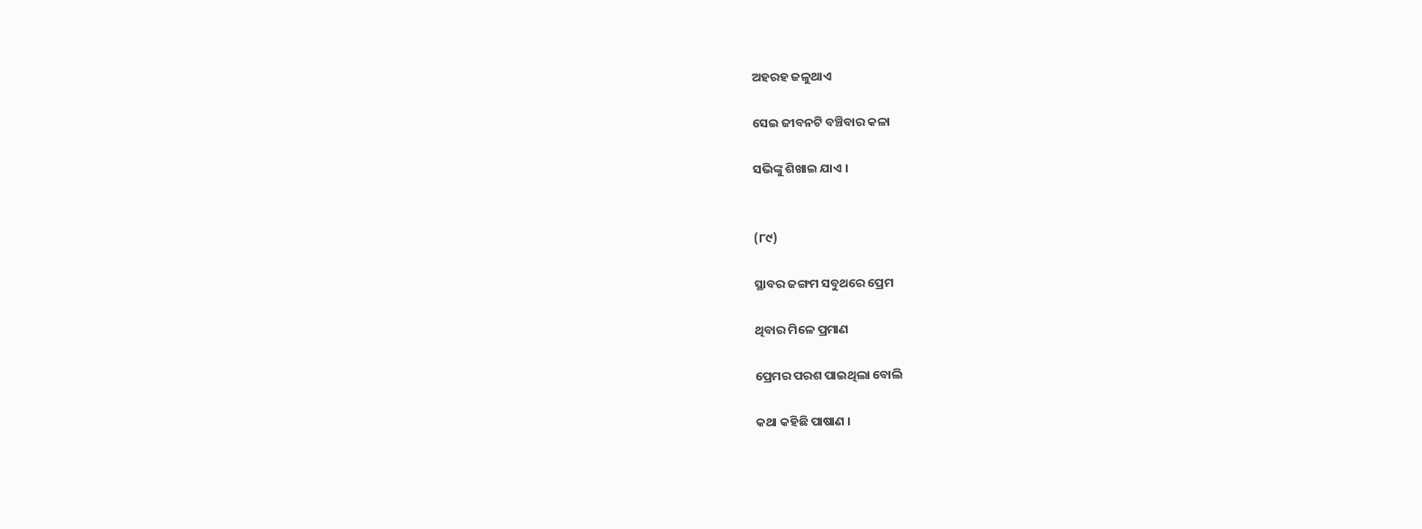ଅହରହ ଜଳୁଥାଏ

ସେଇ ଜୀବନଟି ବଞ୍ଚିବାର କଳା

ସଭିଙ୍କୁ ଶିଖାଇ ଯାଏ ।


(୮୯)

ସ୍ଥାବର ଜଙ୍ଗମ ସବୁଥରେ ପ୍ରେମ

ଥିବାର ମିଳେ ପ୍ରମାଣ

ପ୍ରେମର ପରଶ ପାଇଥିଲା ବୋଲି

କଥା କହିଛି ପାଷାଣ ।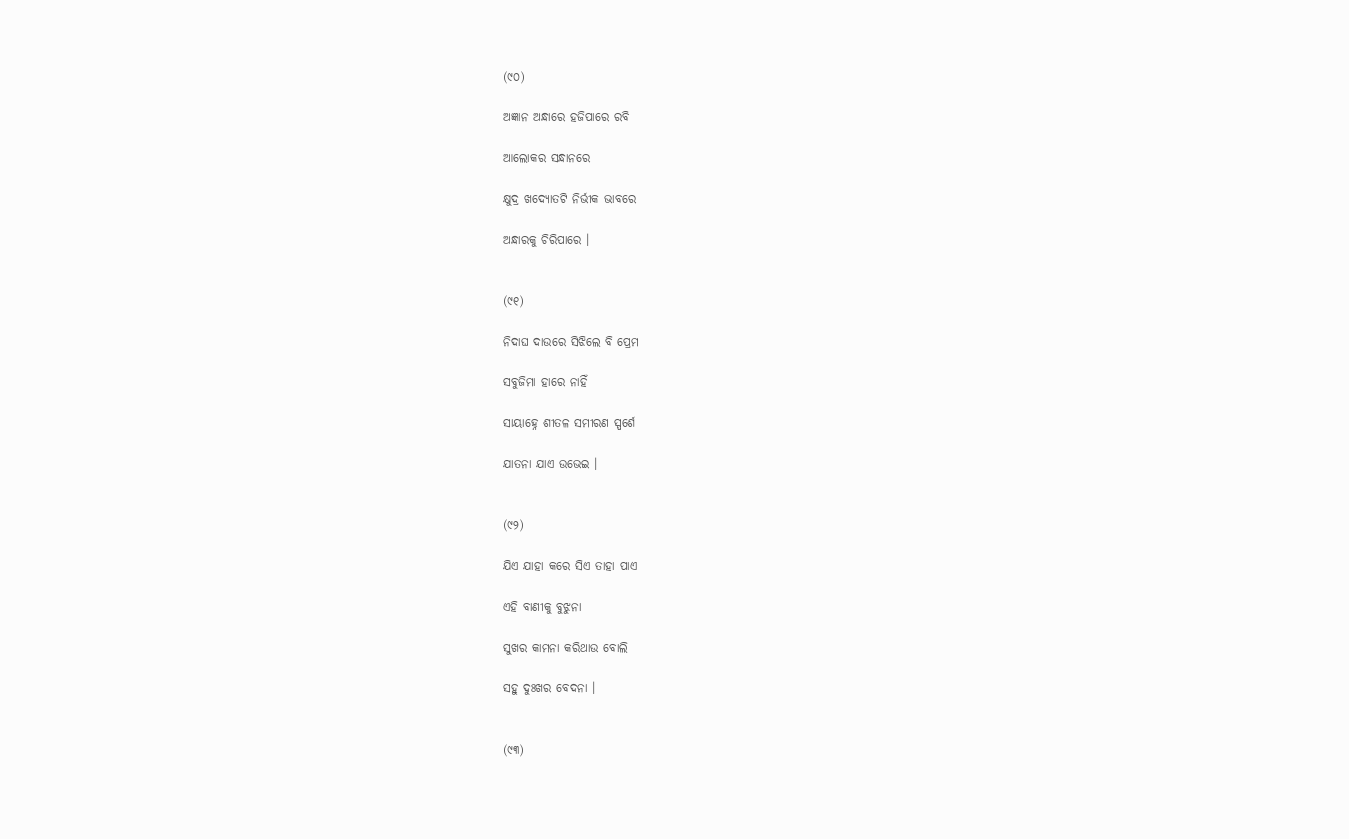(୯୦)

ଅଜ୍ଞାନ ଅନ୍ଧାରେ ହଜିପାରେ ରବି

ଆଲୋକର ସନ୍ଧାନରେ

କ୍ଷୁଦ୍ର ଖଦ୍ୟୋତଟି ନିର୍ଭୀକ ଭାବରେ

ଅନ୍ଧାରକୁ ଚିରିପାରେ ।


(୯୧)

ନିଦାଘ ଦାଉରେ ସିଝିଲେ ବି ପ୍ରେମ

ସବୁଜିମା ହାରେ ନାହିଁ

ସାୟାହ୍ନେ ଶୀତଳ ସମୀରଣ ସ୍ପର୍ଶେ

ଯାତନା ଯାଏ ଉଭେଇ ।


(୯୨)

ଯିଏ ଯାହା କରେ ସିଏ ତାହା ପାଏ

ଏହି ବାଣୀକୁ ବୁଝୁନା

ସୁଖର କାମନା କରିଥାଉ ବୋଲି

ସହୁ ଦୁଃଖର ବେଦନା ।


(୯୩)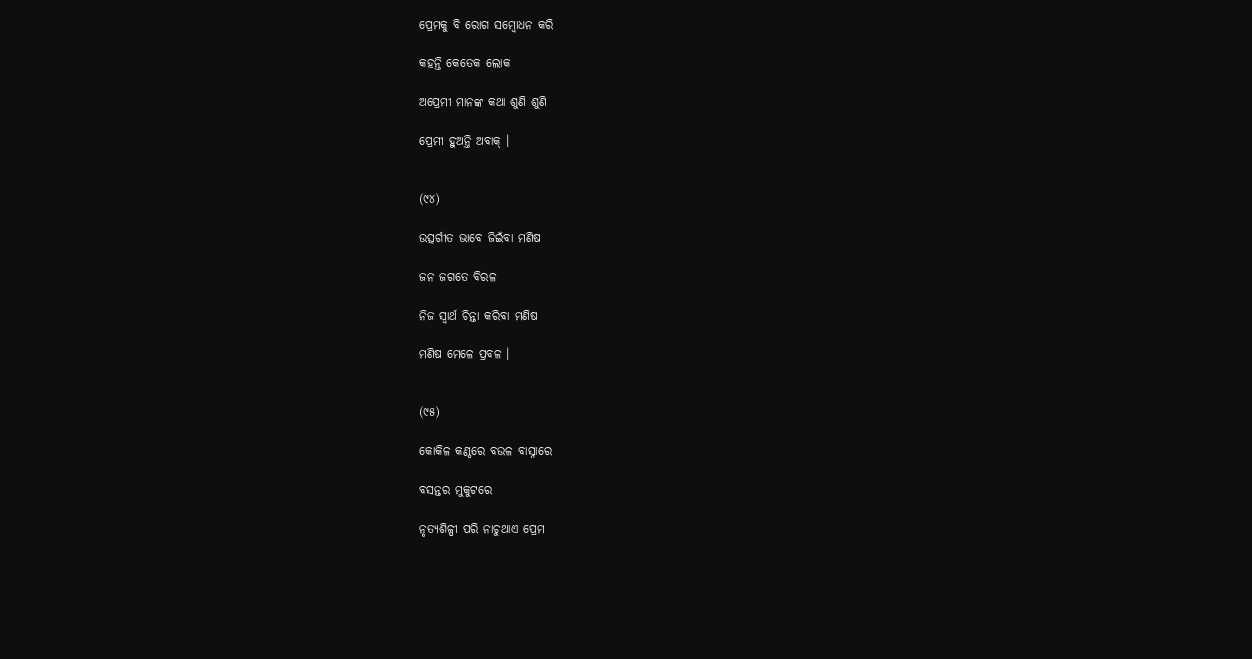ପ୍ରେମକୁ ବି ରୋଗ ସମ୍ବୋଧନ କରି

କହନ୍ତି କେତେକ ଲୋକ

ଅପ୍ରେମୀ ମାନଙ୍କ କଥା ଶୁଣି ଶୁଣି

ପ୍ରେମୀ ହୁଅନ୍ତି ଅବାକ୍ ।


(୯୪)

ଉତ୍ସର୍ଗୀତ ଭାବେ ଜିଇଁବା ମଣିଷ

ଜନ ଜଗତେ ବିରଳ

ନିଜ ସ୍ୱାର୍ଥ ଚିନ୍ତା କରିବା ମଣିଷ

ମଣିଷ ମେଳେ ପ୍ରବଳ ।


(୯୫)

କୋକିଳ କଣ୍ଠରେ ବଉଳ ବାସ୍ନାରେ

ବସନ୍ତର ମୁକୁଟରେ

ନୃତ୍ୟଶିଳ୍ପୀ ପରି ନାଚୁଥାଏ ପ୍ରେମ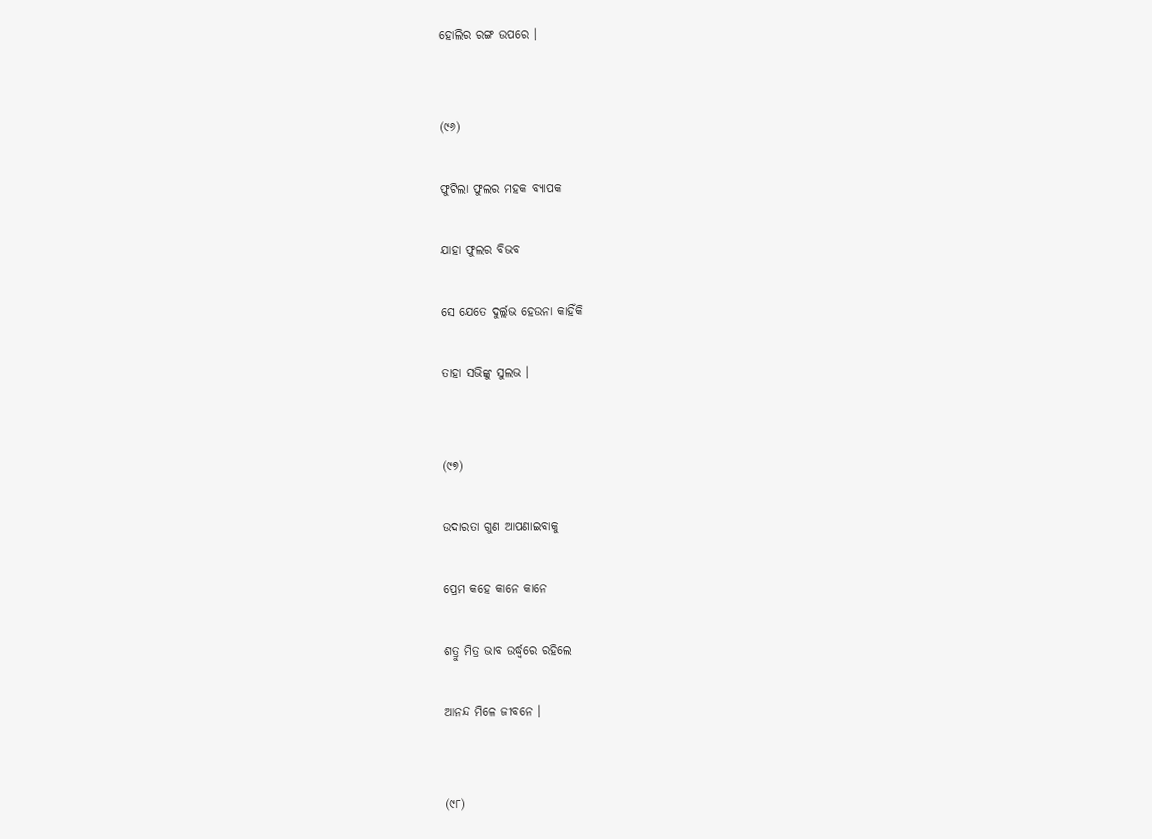ହୋଲିର ରଙ୍ଗ ଉପରେ ।


(୯୬)

ଫୁଟିଲା ଫୁଲର ମହକ ବ୍ୟାପକ

ଯାହା ଫୁଲର ବିଭବ

ସେ ଯେତେ ଦୁର୍ଲ୍ଲଭ ହେଉନା କାହିଁକି

ତାହା ସଭିଙ୍କୁ ସୁଲଭ ।


(୯୭)

ଉଦାରତା ଗୁଣ ଆପଣାଇବାକୁ

ପ୍ରେମ କହେ କାନେ କାନେ

ଶତ୍ରୁ ମିତ୍ର ଭାବ ଉର୍ଦ୍ଧ୍ବରେ ରହିଲେ

ଆନନ୍ଦ ମିଳେ ଜୀବନେ ।


(୯୮)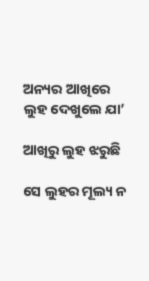ଅନ୍ୟର ଆଖିରେ ଲୁହ ଦେଖୁଲେ ଯା’

ଆଖିରୁ ଲୁହ ଝରୁଛି

ସେ ଲୁହର ମୂଲ୍ୟ ନ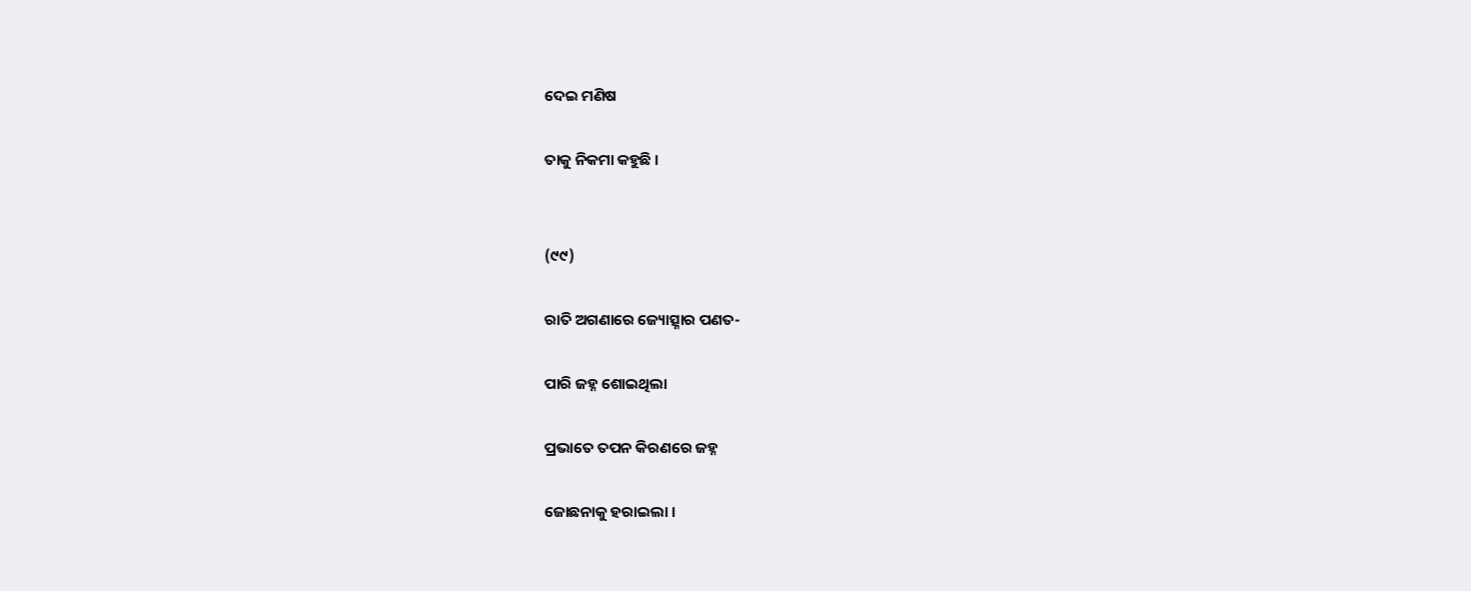ଦେଇ ମଣିଷ

ତାକୁ ନିକମା କହୁଛି ।


(୯୯)

ରାତି ଅଗଣାରେ ଜ୍ୟୋତ୍ସ୍ନାର ପଣତ-

ପାରି ଜହ୍ନ ଶୋଇଥିଲା

ପ୍ରଭାତେ ତପନ କିରଣରେ ଜହ୍ନ

ଜୋଛନାକୁ ହରାଇଲା ।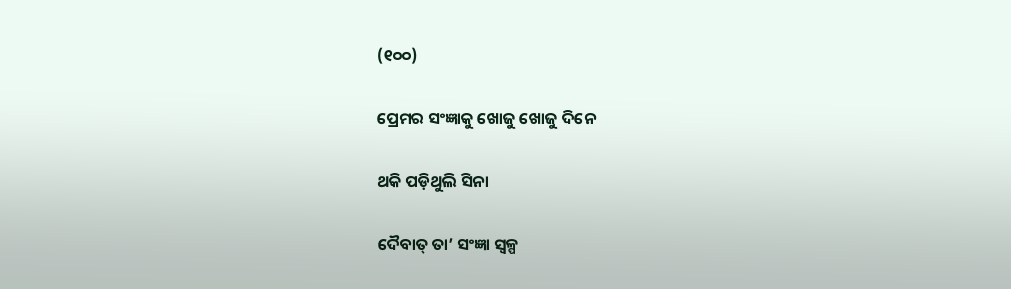(୧୦୦)

ପ୍ରେମର ସଂଜ୍ଞାକୁ ଖୋଜୁ ଖୋଜୁ ଦିନେ

ଥକି ପଡ଼ିଥୁଲି ସିନା

ଦୈବାତ୍ ତା’ ସଂଜ୍ଞା ସ୍ଵଳ୍ପ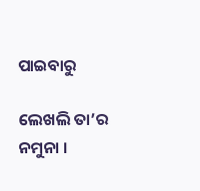ପାଇବାରୁ

ଲେଖଲି ତା’ର ନମୁନା ।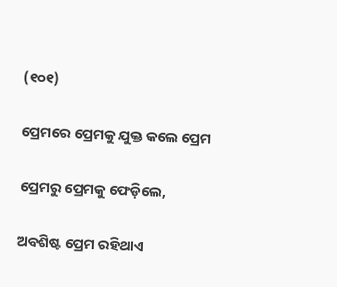(୧୦୧)

ପ୍ରେମରେ ପ୍ରେମକୁ ଯୁକ୍ତ କଲେ ପ୍ରେମ

ପ୍ରେମରୁ ପ୍ରେମକୁ ଫେଡ଼ିଲେ,

ଅବଶିଷ୍ଟ ପ୍ରେମ ରହିଥାଏ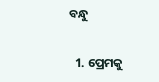ବନ୍ଧୁ

  1. ପ୍ରେମକୁ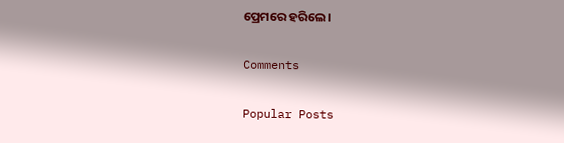ପ୍ରେମରେ ହରିଲେ ।

Comments

Popular Posts